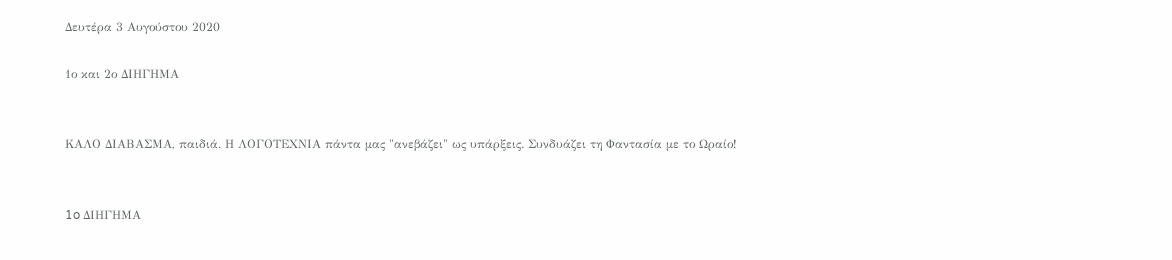Δευτέρα 3 Αυγούστου 2020

1ο και 2ο ΔΙΗΓΗΜΑ


ΚΑΛΟ ΔΙΑΒΑΣΜΑ, παιδιά. Η ΛΟΓΟΤΕΧΝΙΑ πάντα μας "ανεβάζει" ως υπάρξεις. Συνδυάζει τη Φαντασία με το Ωραίο!


1o ΔΙΗΓΗΜΑ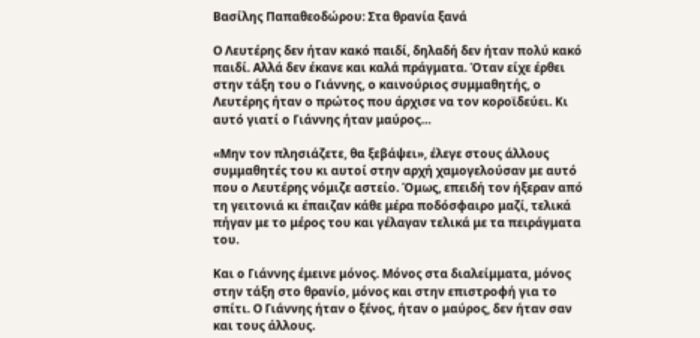Βασίλης Παπαθεοδώρου: Στα θρανία ξανά

Ο Λευτέρης δεν ήταν κακό παιδί, δηλαδή δεν ήταν πολύ κακό παιδί. Αλλά δεν έκανε και καλά πράγματα. Όταν είχε έρθει στην τάξη του ο Γιάννης, ο καινούριος συμμαθητής, ο Λευτέρης ήταν ο πρώτος που άρχισε να τον κοροϊδεύει. Κι αυτό γιατί ο Γιάννης ήταν μαύρος…

«Μην τον πλησιάζετε, θα ξεβάψει», έλεγε στους άλλους συμμαθητές του κι αυτοί στην αρχή χαμογελούσαν με αυτό που ο Λευτέρης νόμιζε αστείο. Όμως, επειδή τον ήξεραν από τη γειτονιά κι έπαιζαν κάθε μέρα ποδόσφαιρο μαζί, τελικά πήγαν με το μέρος του και γέλαγαν τελικά με τα πειράγματα του.

Και ο Γιάννης έμεινε μόνος. Μόνος στα διαλείμματα, μόνος στην τάξη στο θρανίο, μόνος και στην επιστροφή για το σπίτι. Ο Γιάννης ήταν ο ξένος, ήταν ο μαύρος, δεν ήταν σαν και τους άλλους.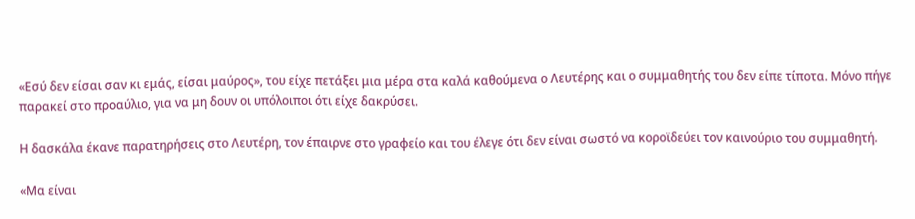«Εσύ δεν είσαι σαν κι εμάς, είσαι μαύρος», του είχε πετάξει μια μέρα στα καλά καθούμενα ο Λευτέρης και ο συμμαθητής του δεν είπε τίποτα. Μόνο πήγε παρακεί στο προαύλιο, για να μη δουν οι υπόλοιποι ότι είχε δακρύσει.

Η δασκάλα έκανε παρατηρήσεις στο Λευτέρη, τον έπαιρνε στο γραφείο και του έλεγε ότι δεν είναι σωστό να κοροϊδεύει τον καινούριο του συμμαθητή.

«Μα είναι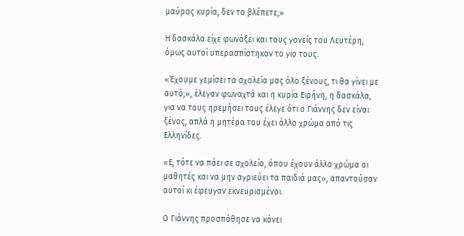μαύρος κυρία, δεν το βλέπετε;»

Η δασκάλα είχε φωνάξει και τους γονείς του Λευτέρη, όμως αυτοί υπερασπίστηκαν το γιο τους.

«Έχουμε γεμίσει τα σχολεία μας όλο ξένους, τι θα γίνει με αυτό;», έλεγαν φωναχτά και η κυρία Ειρήνη, η δασκάλα, για να τους ηρεμήσει τους έλεγε ότι ο Γιάννης δεν είναι ξένος, απλά η μητέρα του έχει άλλο χρώμα από τις Ελληνίδες.

«Ε, τότε να πάει σε σχολείο, όπου έχουν άλλο χρώμα οι μαθητές και να μην αγριεύει τα παιδιά μας», απαντούσαν αυτοί κι έφευγαν εκνευρισμένοι.

Ο Γιάννης προσπάθησε να κάνει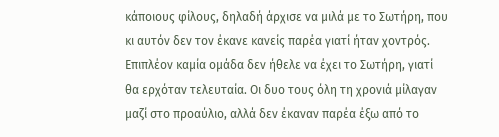κάποιους φίλους, δηλαδή άρχισε να μιλά με το Σωτήρη, που κι αυτόν δεν τον έκανε κανείς παρέα γιατί ήταν χοντρός. Επιπλέον καμία ομάδα δεν ήθελε να έχει το Σωτήρη, γιατί θα ερχόταν τελευταία. Οι δυο τους όλη τη χρονιά μίλαγαν μαζί στο προαύλιο, αλλά δεν έκαναν παρέα έξω από το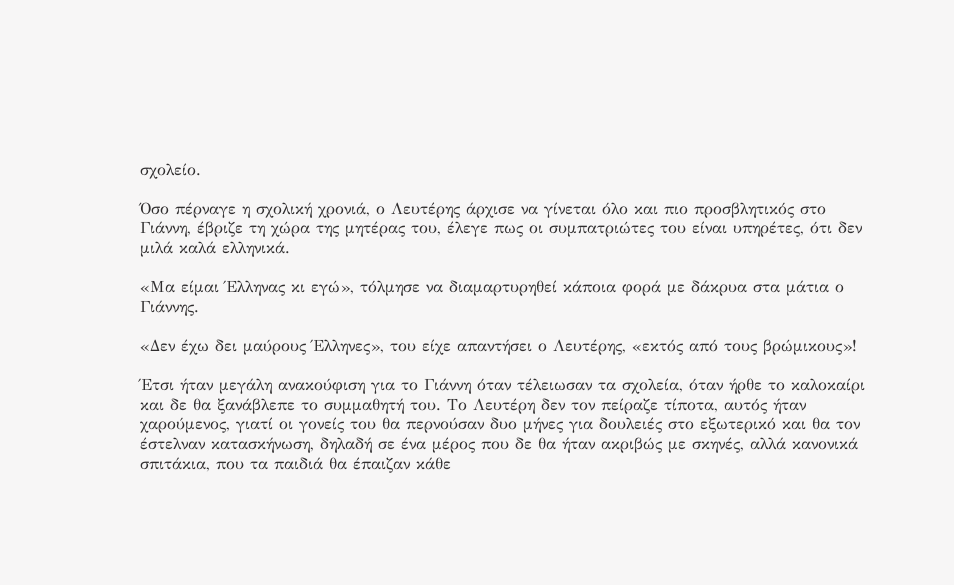σχολείο.

Όσο πέρναγε η σχολική χρονιά, ο Λευτέρης άρχισε να γίνεται όλο και πιο προσβλητικός στο Γιάννη, έβριζε τη χώρα της μητέρας του, έλεγε πως οι συμπατριώτες του είναι υπηρέτες, ότι δεν μιλά καλά ελληνικά.

«Μα είμαι Έλληνας κι εγώ», τόλμησε να διαμαρτυρηθεί κάποια φορά με δάκρυα στα μάτια ο Γιάννης.

«Δεν έχω δει μαύρους Έλληνες», του είχε απαντήσει ο Λευτέρης, «εκτός από τους βρώμικους»!

Έτσι ήταν μεγάλη ανακούφιση για το Γιάννη όταν τέλειωσαν τα σχολεία, όταν ήρθε το καλοκαίρι και δε θα ξανάβλεπε το συμμαθητή του. Το Λευτέρη δεν τον πείραζε τίποτα, αυτός ήταν χαρούμενος, γιατί οι γονείς του θα περνούσαν δυο μήνες για δουλειές στο εξωτερικό και θα τον έστελναν κατασκήνωση, δηλαδή σε ένα μέρος που δε θα ήταν ακριβώς με σκηνές, αλλά κανονικά σπιτάκια, που τα παιδιά θα έπαιζαν κάθε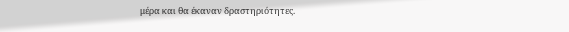μέρα και θα έκαναν δραστηριότητες.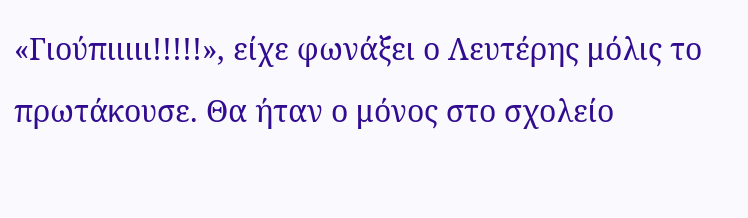«Γιούπιιιιι!!!!!», είχε φωνάξει ο Λευτέρης μόλις το πρωτάκουσε. Θα ήταν ο μόνος στο σχολείο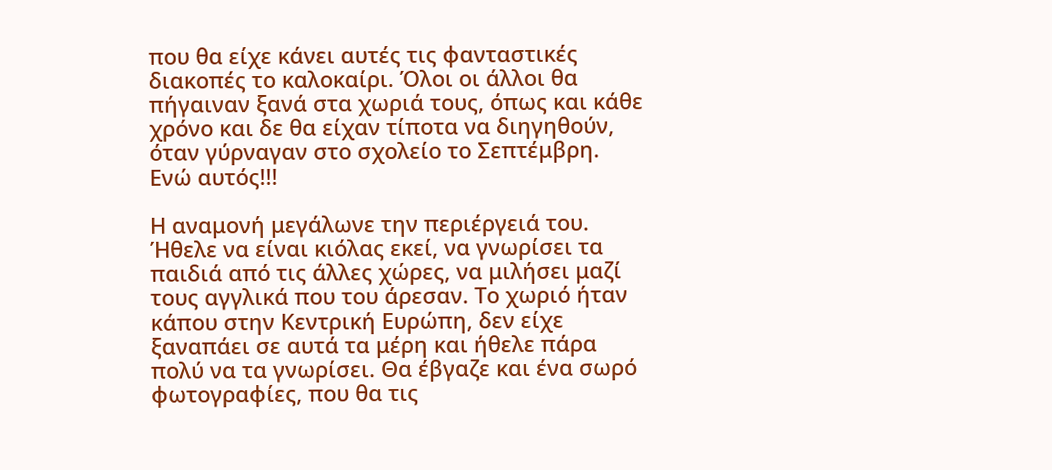που θα είχε κάνει αυτές τις φανταστικές διακοπές το καλοκαίρι. Όλοι οι άλλοι θα πήγαιναν ξανά στα χωριά τους, όπως και κάθε χρόνο και δε θα είχαν τίποτα να διηγηθούν, όταν γύρναγαν στο σχολείο το Σεπτέμβρη. Ενώ αυτός!!!

Η αναμονή μεγάλωνε την περιέργειά του. Ήθελε να είναι κιόλας εκεί, να γνωρίσει τα παιδιά από τις άλλες χώρες, να μιλήσει μαζί τους αγγλικά που του άρεσαν. Το χωριό ήταν κάπου στην Κεντρική Ευρώπη, δεν είχε ξαναπάει σε αυτά τα μέρη και ήθελε πάρα πολύ να τα γνωρίσει. Θα έβγαζε και ένα σωρό φωτογραφίες, που θα τις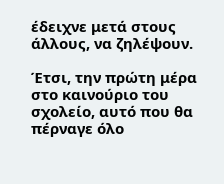έδειχνε μετά στους άλλους, να ζηλέψουν.

Έτσι, την πρώτη μέρα στο καινούριο του σχολείο, αυτό που θα πέρναγε όλο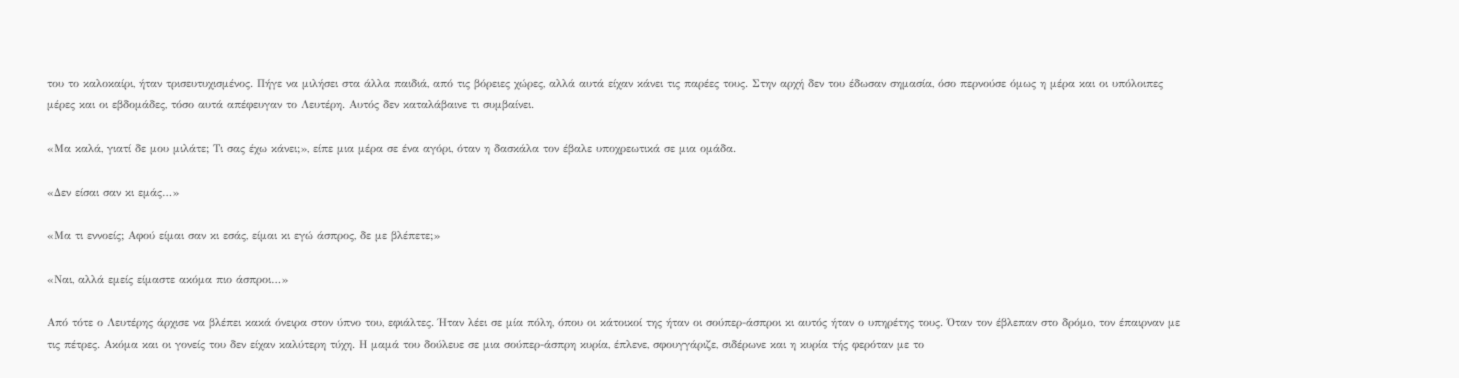του το καλοκαίρι, ήταν τρισευτυχισμένος. Πήγε να μιλήσει στα άλλα παιδιά, από τις βόρειες χώρες, αλλά αυτά είχαν κάνει τις παρέες τους. Στην αρχή δεν του έδωσαν σημασία, όσο περνούσε όμως η μέρα και οι υπόλοιπες μέρες και οι εβδομάδες, τόσο αυτά απέφευγαν το Λευτέρη. Αυτός δεν καταλάβαινε τι συμβαίνει.

«Μα καλά, γιατί δε μου μιλάτε; Τι σας έχω κάνει;», είπε μια μέρα σε ένα αγόρι, όταν η δασκάλα τον έβαλε υποχρεωτικά σε μια ομάδα.

«Δεν είσαι σαν κι εμάς…»

«Μα τι εννοείς; Αφού είμαι σαν κι εσάς, είμαι κι εγώ άσπρος, δε με βλέπετε;»

«Ναι, αλλά εμείς είμαστε ακόμα πιο άσπροι…»

Από τότε ο Λευτέρης άρχισε να βλέπει κακά όνειρα στον ύπνο του, εφιάλτες. Ήταν λέει σε μία πόλη, όπου οι κάτοικοί της ήταν οι σούπερ-άσπροι κι αυτός ήταν ο υπηρέτης τους. Όταν τον έβλεπαν στο δρόμο, τον έπαιρναν με τις πέτρες. Ακόμα και οι γονείς του δεν είχαν καλύτερη τύχη. Η μαμά του δούλευε σε μια σούπερ-άσπρη κυρία, έπλενε, σφουγγάριζε, σιδέρωνε και η κυρία τής φερόταν με το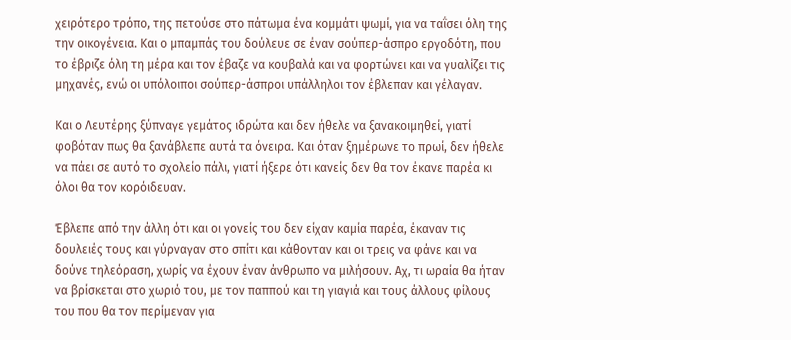χειρότερο τρόπο, της πετούσε στο πάτωμα ένα κομμάτι ψωμί, για να ταΐσει όλη της την οικογένεια. Και ο μπαμπάς του δούλευε σε έναν σούπερ-άσπρο εργοδότη, που το έβριζε όλη τη μέρα και τον έβαζε να κουβαλά και να φορτώνει και να γυαλίζει τις μηχανές, ενώ οι υπόλοιποι σούπερ-άσπροι υπάλληλοι τον έβλεπαν και γέλαγαν.

Και ο Λευτέρης ξύπναγε γεμάτος ιδρώτα και δεν ήθελε να ξανακοιμηθεί, γιατί φοβόταν πως θα ξανάβλεπε αυτά τα όνειρα. Και όταν ξημέρωνε το πρωί, δεν ήθελε να πάει σε αυτό το σχολείο πάλι, γιατί ήξερε ότι κανείς δεν θα τον έκανε παρέα κι όλοι θα τον κορόιδευαν.

Έβλεπε από την άλλη ότι και οι γονείς του δεν είχαν καμία παρέα, έκαναν τις δουλειές τους και γύρναγαν στο σπίτι και κάθονταν και οι τρεις να φάνε και να δούνε τηλεόραση, χωρίς να έχουν έναν άνθρωπο να μιλήσουν. Αχ, τι ωραία θα ήταν να βρίσκεται στο χωριό του, με τον παππού και τη γιαγιά και τους άλλους φίλους του που θα τον περίμεναν για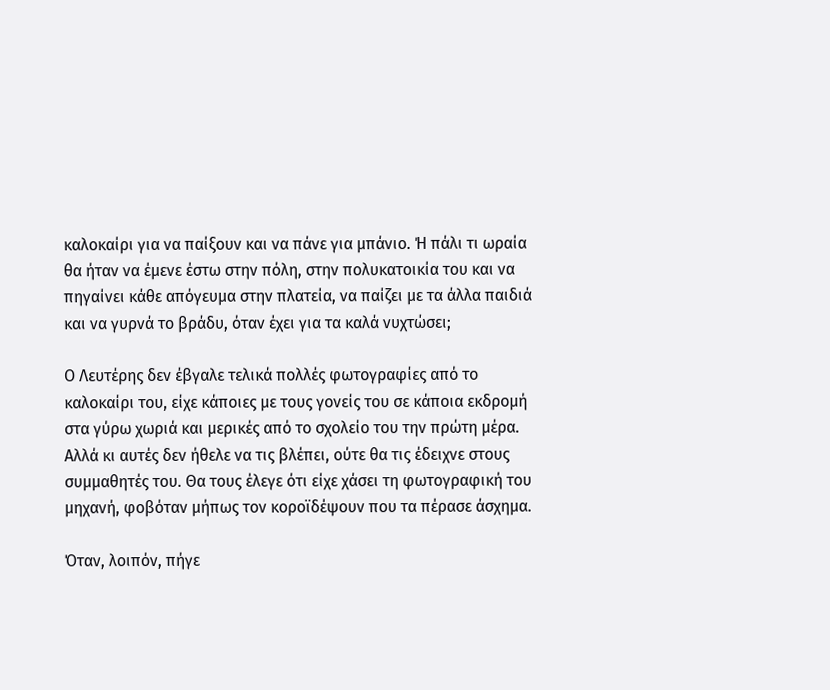καλοκαίρι για να παίξουν και να πάνε για μπάνιο. Ή πάλι τι ωραία θα ήταν να έμενε έστω στην πόλη, στην πολυκατοικία του και να πηγαίνει κάθε απόγευμα στην πλατεία, να παίζει με τα άλλα παιδιά και να γυρνά το βράδυ, όταν έχει για τα καλά νυχτώσει;

Ο Λευτέρης δεν έβγαλε τελικά πολλές φωτογραφίες από το καλοκαίρι του, είχε κάποιες με τους γονείς του σε κάποια εκδρομή στα γύρω χωριά και μερικές από το σχολείο του την πρώτη μέρα. Αλλά κι αυτές δεν ήθελε να τις βλέπει, ούτε θα τις έδειχνε στους συμμαθητές του. Θα τους έλεγε ότι είχε χάσει τη φωτογραφική του μηχανή, φοβόταν μήπως τον κοροϊδέψουν που τα πέρασε άσχημα.

Όταν, λοιπόν, πήγε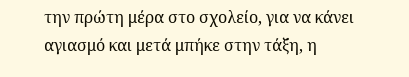την πρώτη μέρα στο σχολείο, για να κάνει αγιασμό και μετά μπήκε στην τάξη, η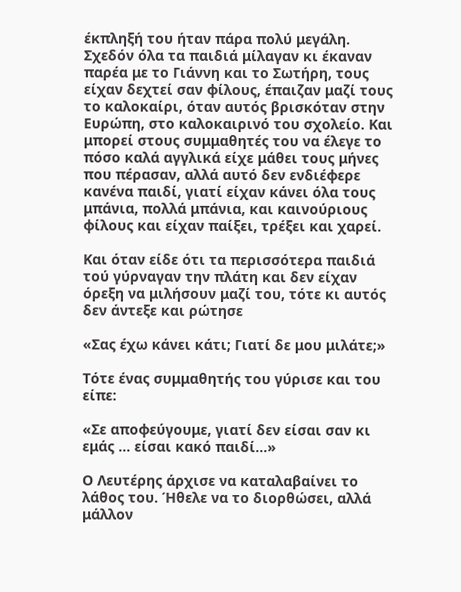έκπληξή του ήταν πάρα πολύ μεγάλη. Σχεδόν όλα τα παιδιά μίλαγαν κι έκαναν παρέα με το Γιάννη και το Σωτήρη, τους είχαν δεχτεί σαν φίλους, έπαιζαν μαζί τους το καλοκαίρι, όταν αυτός βρισκόταν στην Ευρώπη, στο καλοκαιρινό του σχολείο. Και μπορεί στους συμμαθητές του να έλεγε το πόσο καλά αγγλικά είχε μάθει τους μήνες που πέρασαν, αλλά αυτό δεν ενδιέφερε κανένα παιδί, γιατί είχαν κάνει όλα τους μπάνια, πολλά μπάνια, και καινούριους φίλους και είχαν παίξει, τρέξει και χαρεί.

Και όταν είδε ότι τα περισσότερα παιδιά τού γύρναγαν την πλάτη και δεν είχαν όρεξη να μιλήσουν μαζί του, τότε κι αυτός δεν άντεξε και ρώτησε

«Σας έχω κάνει κάτι; Γιατί δε μου μιλάτε;»

Τότε ένας συμμαθητής του γύρισε και του είπε:

«Σε αποφεύγουμε, γιατί δεν είσαι σαν κι εμάς … είσαι κακό παιδί…»

Ο Λευτέρης άρχισε να καταλαβαίνει το λάθος του. Ήθελε να το διορθώσει, αλλά μάλλον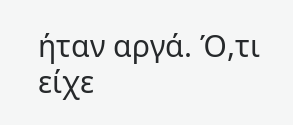ήταν αργά. Ό,τι είχε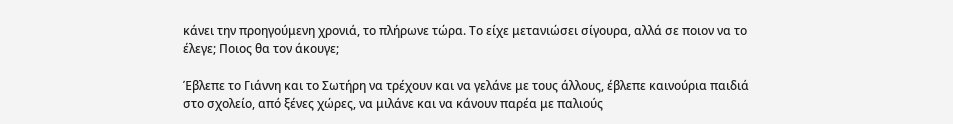κάνει την προηγούμενη χρονιά, το πλήρωνε τώρα. Το είχε μετανιώσει σίγουρα, αλλά σε ποιον να το έλεγε; Ποιος θα τον άκουγε;

Έβλεπε το Γιάννη και το Σωτήρη να τρέχουν και να γελάνε με τους άλλους, έβλεπε καινούρια παιδιά στο σχολείο, από ξένες χώρες, να μιλάνε και να κάνουν παρέα με παλιούς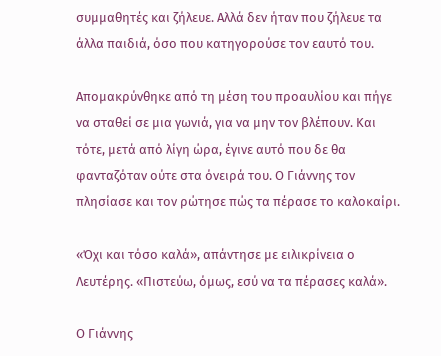συμμαθητές και ζήλευε. Αλλά δεν ήταν που ζήλευε τα άλλα παιδιά, όσο που κατηγορούσε τον εαυτό του.

Απομακρύνθηκε από τη μέση του προαυλίου και πήγε να σταθεί σε μια γωνιά, για να μην τον βλέπουν. Και τότε, μετά από λίγη ώρα, έγινε αυτό που δε θα φανταζόταν ούτε στα όνειρά του. Ο Γιάννης τον πλησίασε και τον ρώτησε πώς τα πέρασε το καλοκαίρι.

«Όχι και τόσο καλά», απάντησε με ειλικρίνεια ο Λευτέρης. «Πιστεύω, όμως, εσύ να τα πέρασες καλά».

Ο Γιάννης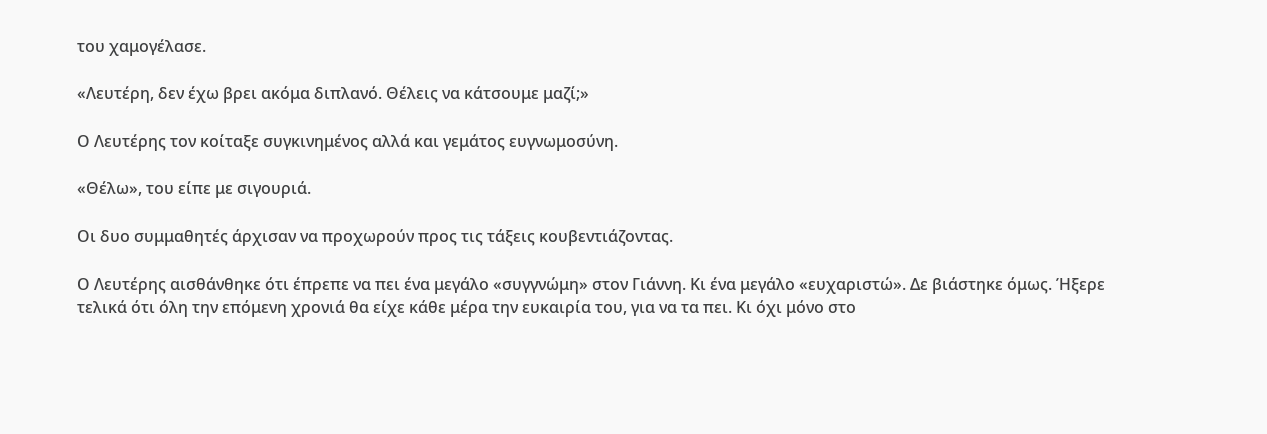του χαμογέλασε.

«Λευτέρη, δεν έχω βρει ακόμα διπλανό. Θέλεις να κάτσουμε μαζί;»

Ο Λευτέρης τον κοίταξε συγκινημένος αλλά και γεμάτος ευγνωμοσύνη.

«Θέλω», του είπε με σιγουριά.

Οι δυο συμμαθητές άρχισαν να προχωρούν προς τις τάξεις κουβεντιάζοντας.

Ο Λευτέρης αισθάνθηκε ότι έπρεπε να πει ένα μεγάλο «συγγνώμη» στον Γιάννη. Κι ένα μεγάλο «ευχαριστώ». Δε βιάστηκε όμως. Ήξερε τελικά ότι όλη την επόμενη χρονιά θα είχε κάθε μέρα την ευκαιρία του, για να τα πει. Κι όχι μόνο στο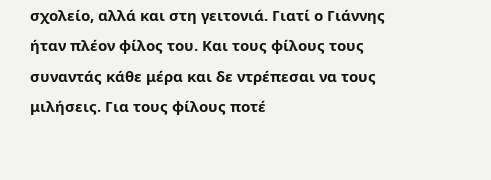σχολείο, αλλά και στη γειτονιά. Γιατί ο Γιάννης ήταν πλέον φίλος του. Και τους φίλους τους συναντάς κάθε μέρα και δε ντρέπεσαι να τους μιλήσεις. Για τους φίλους ποτέ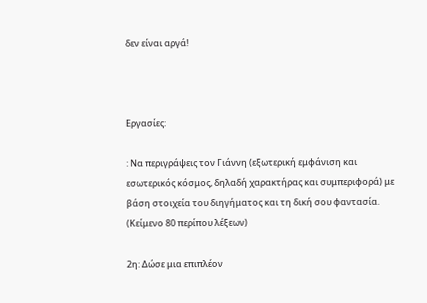δεν είναι αργά!



Εργασίες:

: Να περιγράψεις τον Γιάννη (εξωτερική εμφάνιση και εσωτερικός κόσμος, δηλαδή χαρακτήρας και συμπεριφορά) με βάση στοιχεία του διηγήματος και τη δική σου φαντασία. (Κείμενο 80 περίπου λέξεων)

2η: Δώσε μια επιπλέον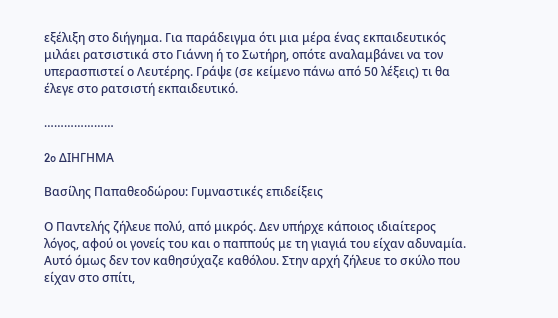εξέλιξη στο διήγημα. Για παράδειγμα ότι μια μέρα ένας εκπαιδευτικός μιλάει ρατσιστικά στο Γιάννη ή το Σωτήρη, οπότε αναλαμβάνει να τον υπερασπιστεί ο Λευτέρης. Γράψε (σε κείμενο πάνω από 50 λέξεις) τι θα έλεγε στο ρατσιστή εκπαιδευτικό.

…………………

2o ΔΙΗΓΗΜΑ

Βασίλης Παπαθεοδώρου: Γυμναστικές επιδείξεις

Ο Παντελής ζήλευε πολύ, από μικρός. Δεν υπήρχε κάποιος ιδιαίτερος λόγος, αφού οι γονείς του και ο παππούς με τη γιαγιά του είχαν αδυναμία. Αυτό όμως δεν τον καθησύχαζε καθόλου. Στην αρχή ζήλευε το σκύλο που είχαν στο σπίτι,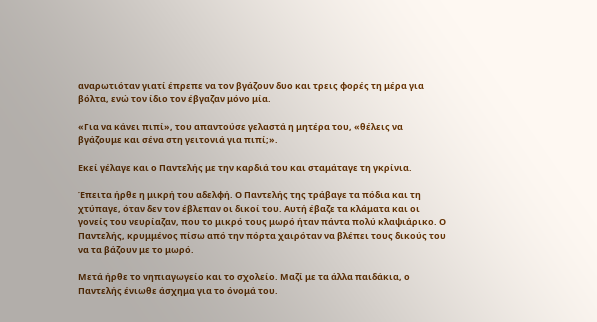αναρωτιόταν γιατί έπρεπε να τον βγάζουν δυο και τρεις φορές τη μέρα για βόλτα, ενώ τον ίδιο τον έβγαζαν μόνο μία.

«Για να κάνει πιπί», του απαντούσε γελαστά η μητέρα του, «θέλεις να βγάζουμε και σένα στη γειτονιά για πιπί;».

Εκεί γέλαγε και ο Παντελής με την καρδιά του και σταμάταγε τη γκρίνια.

Έπειτα ήρθε η μικρή του αδελφή. Ο Παντελής της τράβαγε τα πόδια και τη χτύπαγε, όταν δεν τον έβλεπαν οι δικοί του. Αυτή έβαζε τα κλάματα και οι γονείς του νευρίαζαν, που το μικρό τους μωρό ήταν πάντα πολύ κλαψιάρικο. Ο Παντελής, κρυμμένος πίσω από την πόρτα χαιρόταν να βλέπει τους δικούς του να τα βάζουν με το μωρό.

Μετά ήρθε το νηπιαγωγείο και το σχολείο. Μαζί με τα άλλα παιδάκια, ο Παντελής ένιωθε άσχημα για το όνομά του.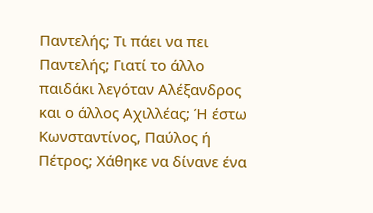Παντελής; Τι πάει να πει Παντελής; Γιατί το άλλο παιδάκι λεγόταν Αλέξανδρος και ο άλλος Αχιλλέας; Ή έστω Κωνσταντίνος, Παύλος ή Πέτρος; Χάθηκε να δίνανε ένα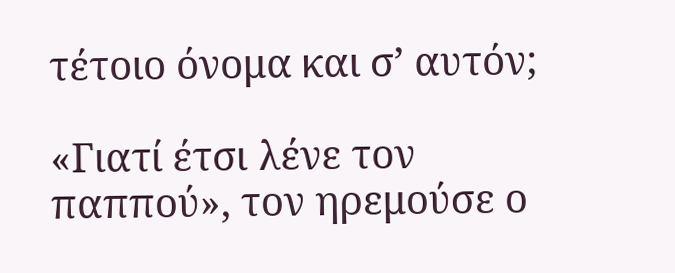τέτοιο όνομα και σ’ αυτόν;

«Γιατί έτσι λένε τον παππού», τον ηρεμούσε ο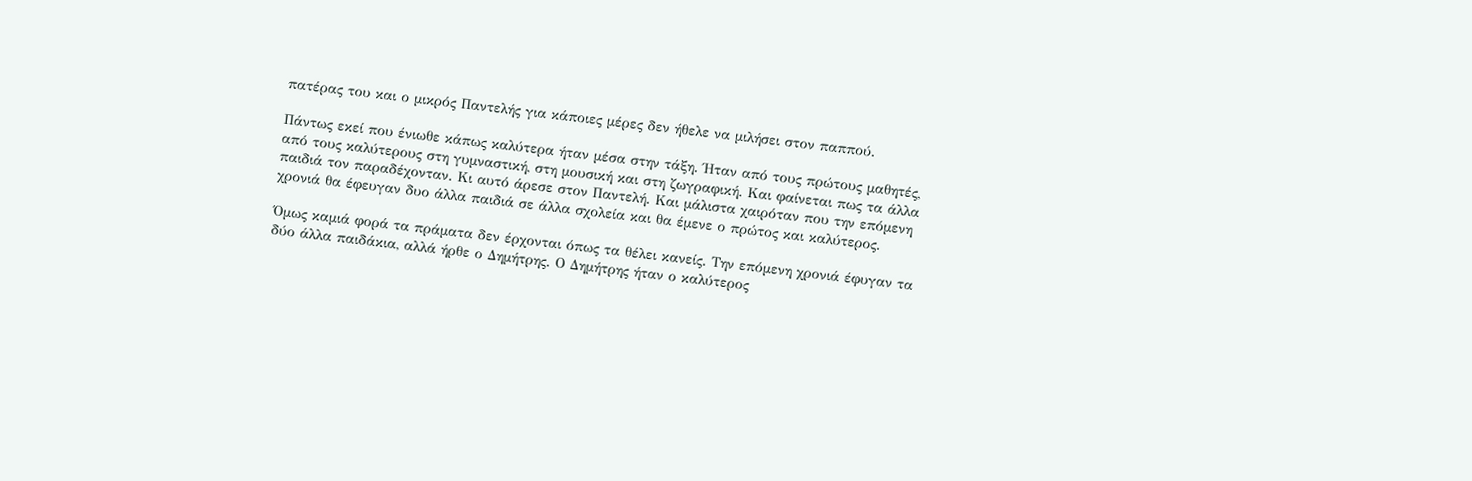πατέρας του και ο μικρός Παντελής για κάποιες μέρες δεν ήθελε να μιλήσει στον παππού.

Πάντως εκεί που ένιωθε κάπως καλύτερα ήταν μέσα στην τάξη. Ήταν από τους πρώτους μαθητές, από τους καλύτερους στη γυμναστική, στη μουσική και στη ζωγραφική. Και φαίνεται πως τα άλλα παιδιά τον παραδέχονταν. Κι αυτό άρεσε στον Παντελή. Και μάλιστα χαιρόταν που την επόμενη χρονιά θα έφευγαν δυο άλλα παιδιά σε άλλα σχολεία και θα έμενε ο πρώτος και καλύτερος.

Όμως καμιά φορά τα πράματα δεν έρχονται όπως τα θέλει κανείς. Την επόμενη χρονιά έφυγαν τα δύο άλλα παιδάκια, αλλά ήρθε ο Δημήτρης. Ο Δημήτρης ήταν ο καλύτερος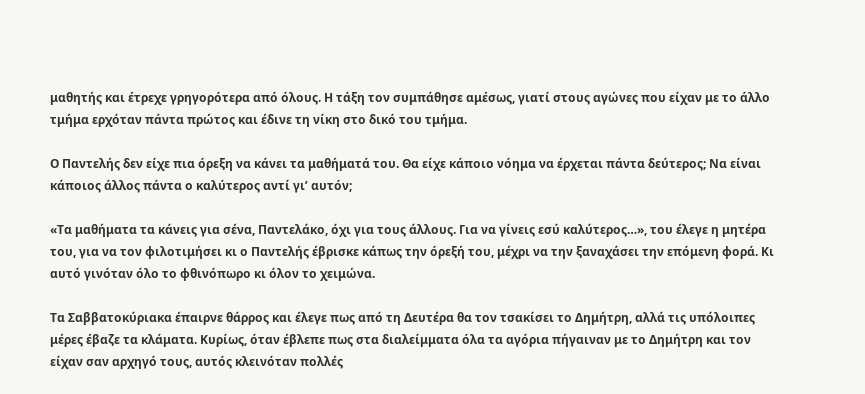μαθητής και έτρεχε γρηγορότερα από όλους. Η τάξη τον συμπάθησε αμέσως, γιατί στους αγώνες που είχαν με το άλλο τμήμα ερχόταν πάντα πρώτος και έδινε τη νίκη στο δικό του τμήμα.

Ο Παντελής δεν είχε πια όρεξη να κάνει τα μαθήματά του. Θα είχε κάποιο νόημα να έρχεται πάντα δεύτερος; Να είναι κάποιος άλλος πάντα ο καλύτερος αντί γι’ αυτόν;

«Τα μαθήματα τα κάνεις για σένα, Παντελάκο, όχι για τους άλλους. Για να γίνεις εσύ καλύτερος…», του έλεγε η μητέρα του, για να τον φιλοτιμήσει κι ο Παντελής έβρισκε κάπως την όρεξή του, μέχρι να την ξαναχάσει την επόμενη φορά. Κι αυτό γινόταν όλο το φθινόπωρο κι όλον το χειμώνα.

Τα Σαββατοκύριακα έπαιρνε θάρρος και έλεγε πως από τη Δευτέρα θα τον τσακίσει το Δημήτρη, αλλά τις υπόλοιπες μέρες έβαζε τα κλάματα. Κυρίως, όταν έβλεπε πως στα διαλείμματα όλα τα αγόρια πήγαιναν με το Δημήτρη και τον είχαν σαν αρχηγό τους, αυτός κλεινόταν πολλές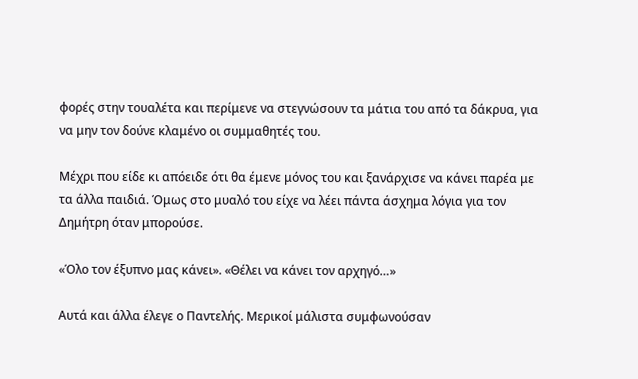φορές στην τουαλέτα και περίμενε να στεγνώσουν τα μάτια του από τα δάκρυα, για να μην τον δούνε κλαμένο οι συμμαθητές του.

Μέχρι που είδε κι απόειδε ότι θα έμενε μόνος του και ξανάρχισε να κάνει παρέα με τα άλλα παιδιά. Όμως στο μυαλό του είχε να λέει πάντα άσχημα λόγια για τον Δημήτρη όταν μπορούσε.

«Όλο τον έξυπνο μας κάνει». «Θέλει να κάνει τον αρχηγό…»

Αυτά και άλλα έλεγε ο Παντελής. Μερικοί μάλιστα συμφωνούσαν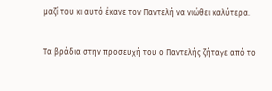μαζί του κι αυτό έκανε τον Παντελή να νιώθει καλύτερα.

Τα βράδια στην προσευχή του ο Παντελής ζήταγε από το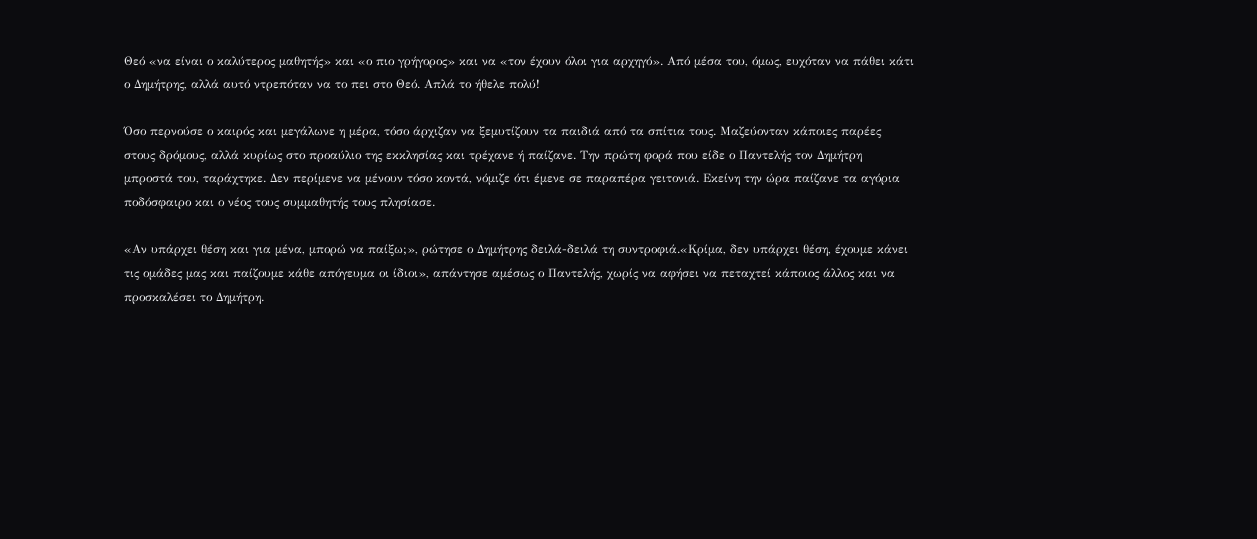Θεό «να είναι ο καλύτερος μαθητής» και «ο πιο γρήγορος» και να «τον έχουν όλοι για αρχηγό». Από μέσα του, όμως, ευχόταν να πάθει κάτι ο Δημήτρης, αλλά αυτό ντρεπόταν να το πει στο Θεό. Απλά το ήθελε πολύ!

Όσο περνούσε ο καιρός και μεγάλωνε η μέρα, τόσο άρχιζαν να ξεμυτίζουν τα παιδιά από τα σπίτια τους. Μαζεύονταν κάποιες παρέες στους δρόμους, αλλά κυρίως στο προαύλιο της εκκλησίας και τρέχανε ή παίζανε. Την πρώτη φορά που είδε ο Παντελής τον Δημήτρη μπροστά του, ταράχτηκε. Δεν περίμενε να μένουν τόσο κοντά, νόμιζε ότι έμενε σε παραπέρα γειτονιά. Εκείνη την ώρα παίζανε τα αγόρια ποδόσφαιρο και ο νέος τους συμμαθητής τους πλησίασε.

«Αν υπάρχει θέση και για μένα, μπορώ να παίξω;», ρώτησε ο Δημήτρης δειλά-δειλά τη συντροφιά.«Κρίμα, δεν υπάρχει θέση, έχουμε κάνει τις ομάδες μας και παίζουμε κάθε απόγευμα οι ίδιοι», απάντησε αμέσως ο Παντελής, χωρίς να αφήσει να πεταχτεί κάποιος άλλος και να προσκαλέσει το Δημήτρη.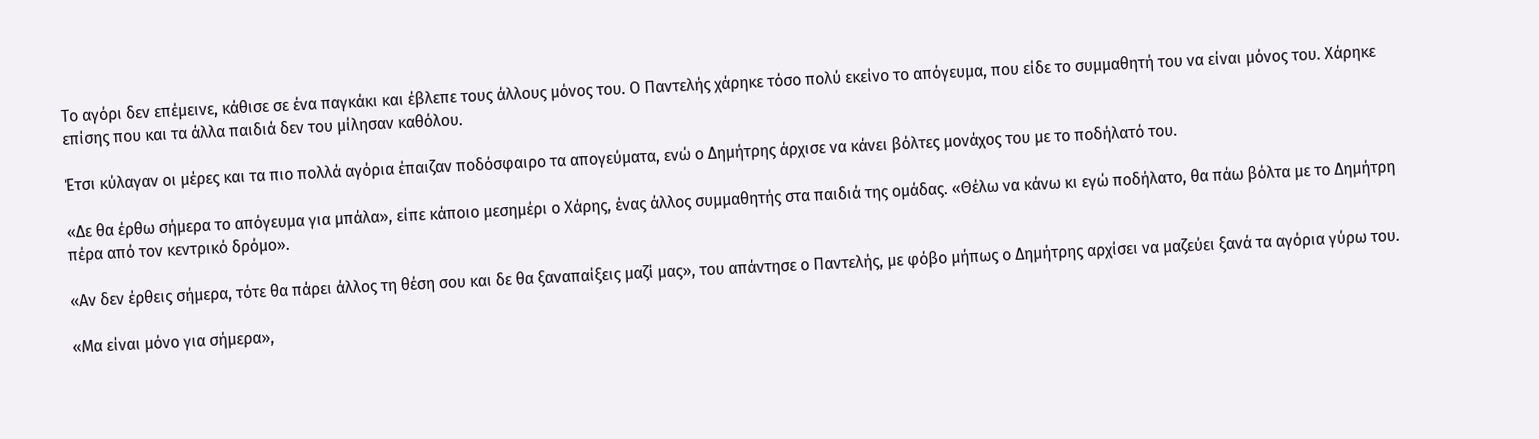Το αγόρι δεν επέμεινε, κάθισε σε ένα παγκάκι και έβλεπε τους άλλους μόνος του. Ο Παντελής χάρηκε τόσο πολύ εκείνο το απόγευμα, που είδε το συμμαθητή του να είναι μόνος του. Χάρηκε επίσης που και τα άλλα παιδιά δεν του μίλησαν καθόλου.

Έτσι κύλαγαν οι μέρες και τα πιο πολλά αγόρια έπαιζαν ποδόσφαιρο τα απογεύματα, ενώ ο Δημήτρης άρχισε να κάνει βόλτες μονάχος του με το ποδήλατό του.

«Δε θα έρθω σήμερα το απόγευμα για μπάλα», είπε κάποιο μεσημέρι ο Χάρης, ένας άλλος συμμαθητής στα παιδιά της ομάδας. «Θέλω να κάνω κι εγώ ποδήλατο, θα πάω βόλτα με το Δημήτρη πέρα από τον κεντρικό δρόμο».

«Αν δεν έρθεις σήμερα, τότε θα πάρει άλλος τη θέση σου και δε θα ξαναπαίξεις μαζί μας», του απάντησε ο Παντελής, με φόβο μήπως ο Δημήτρης αρχίσει να μαζεύει ξανά τα αγόρια γύρω του.

«Μα είναι μόνο για σήμερα»,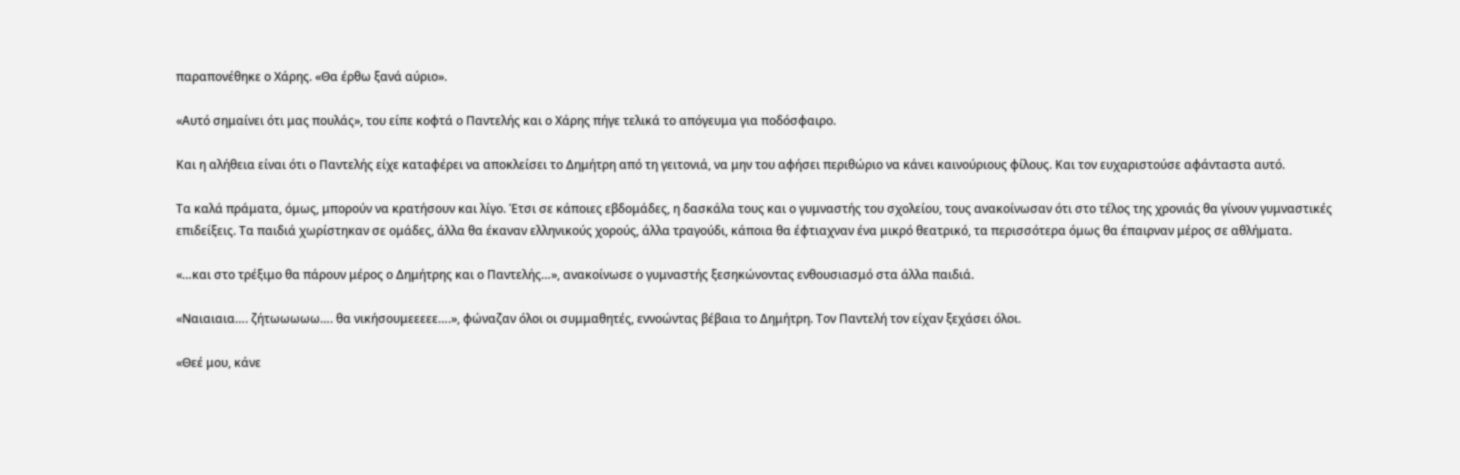παραπονέθηκε ο Χάρης. «Θα έρθω ξανά αύριο».

«Αυτό σημαίνει ότι μας πουλάς», του είπε κοφτά ο Παντελής και ο Χάρης πήγε τελικά το απόγευμα για ποδόσφαιρο.

Και η αλήθεια είναι ότι ο Παντελής είχε καταφέρει να αποκλείσει το Δημήτρη από τη γειτονιά, να μην του αφήσει περιθώριο να κάνει καινούριους φίλους. Και τον ευχαριστούσε αφάνταστα αυτό.

Τα καλά πράματα, όμως, μπορούν να κρατήσουν και λίγο. Έτσι σε κάποιες εβδομάδες, η δασκάλα τους και ο γυμναστής του σχολείου, τους ανακοίνωσαν ότι στο τέλος της χρονιάς θα γίνουν γυμναστικές επιδείξεις. Τα παιδιά χωρίστηκαν σε ομάδες, άλλα θα έκαναν ελληνικούς χορούς, άλλα τραγούδι, κάποια θα έφτιαχναν ένα μικρό θεατρικό, τα περισσότερα όμως θα έπαιρναν μέρος σε αθλήματα.

«…και στο τρέξιμο θα πάρουν μέρος ο Δημήτρης και ο Παντελής…», ανακοίνωσε ο γυμναστής ξεσηκώνοντας ενθουσιασμό στα άλλα παιδιά.

«Ναιαιαια…. ζήτωωωωω…. θα νικήσουμεεεεε….», φώναζαν όλοι οι συμμαθητές, εννοώντας βέβαια το Δημήτρη. Τον Παντελή τον είχαν ξεχάσει όλοι.

«Θεέ μου, κάνε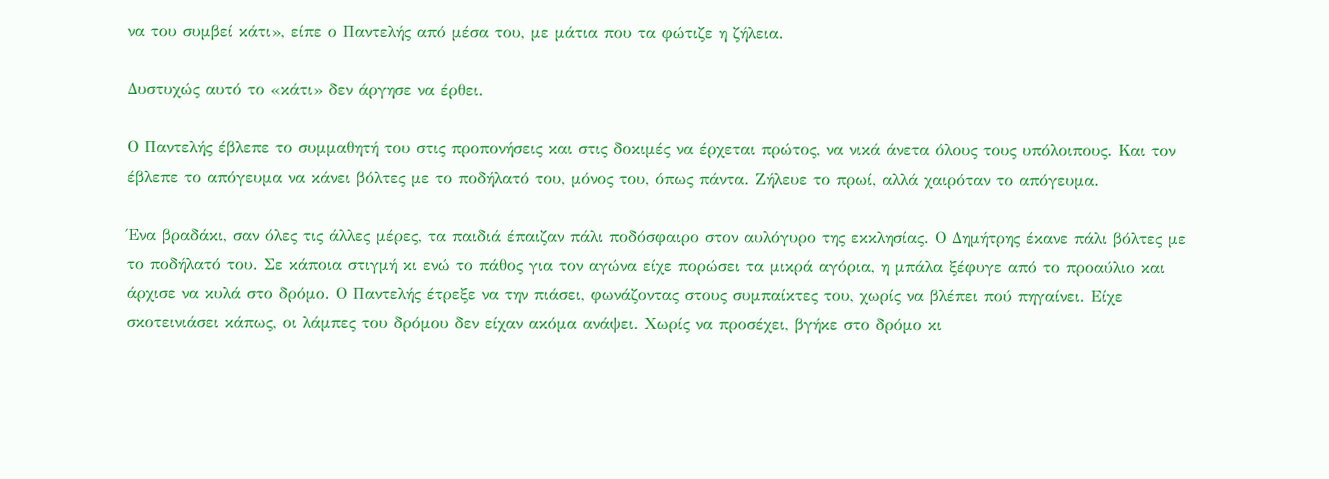να του συμβεί κάτι», είπε ο Παντελής από μέσα του, με μάτια που τα φώτιζε η ζήλεια.

Δυστυχώς αυτό το «κάτι» δεν άργησε να έρθει.

Ο Παντελής έβλεπε το συμμαθητή του στις προπονήσεις και στις δοκιμές να έρχεται πρώτος, να νικά άνετα όλους τους υπόλοιπους. Και τον έβλεπε το απόγευμα να κάνει βόλτες με το ποδήλατό του, μόνος του, όπως πάντα. Ζήλευε το πρωί, αλλά χαιρόταν το απόγευμα.

Ένα βραδάκι, σαν όλες τις άλλες μέρες, τα παιδιά έπαιζαν πάλι ποδόσφαιρο στον αυλόγυρο της εκκλησίας. Ο Δημήτρης έκανε πάλι βόλτες με το ποδήλατό του. Σε κάποια στιγμή κι ενώ το πάθος για τον αγώνα είχε πορώσει τα μικρά αγόρια, η μπάλα ξέφυγε από το προαύλιο και άρχισε να κυλά στο δρόμο. Ο Παντελής έτρεξε να την πιάσει, φωνάζοντας στους συμπαίκτες του, χωρίς να βλέπει πού πηγαίνει. Είχε σκοτεινιάσει κάπως, οι λάμπες του δρόμου δεν είχαν ακόμα ανάψει. Χωρίς να προσέχει, βγήκε στο δρόμο κι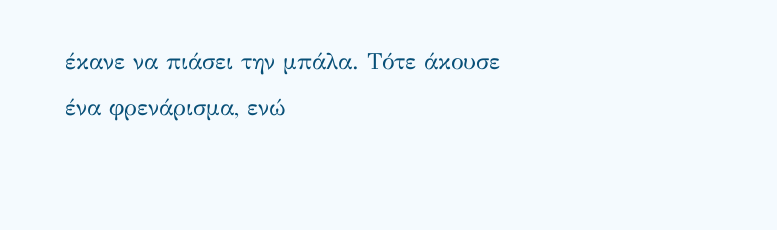έκανε να πιάσει την μπάλα. Τότε άκουσε ένα φρενάρισμα, ενώ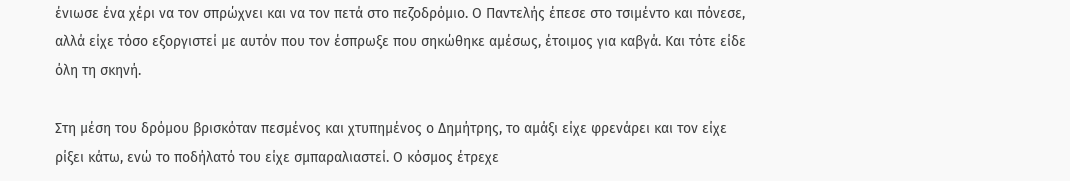ένιωσε ένα χέρι να τον σπρώχνει και να τον πετά στο πεζοδρόμιο. Ο Παντελής έπεσε στο τσιμέντο και πόνεσε, αλλά είχε τόσο εξοργιστεί με αυτόν που τον έσπρωξε που σηκώθηκε αμέσως, έτοιμος για καβγά. Και τότε είδε όλη τη σκηνή.

Στη μέση του δρόμου βρισκόταν πεσμένος και χτυπημένος ο Δημήτρης, το αμάξι είχε φρενάρει και τον είχε ρίξει κάτω, ενώ το ποδήλατό του είχε σμπαραλιαστεί. Ο κόσμος έτρεχε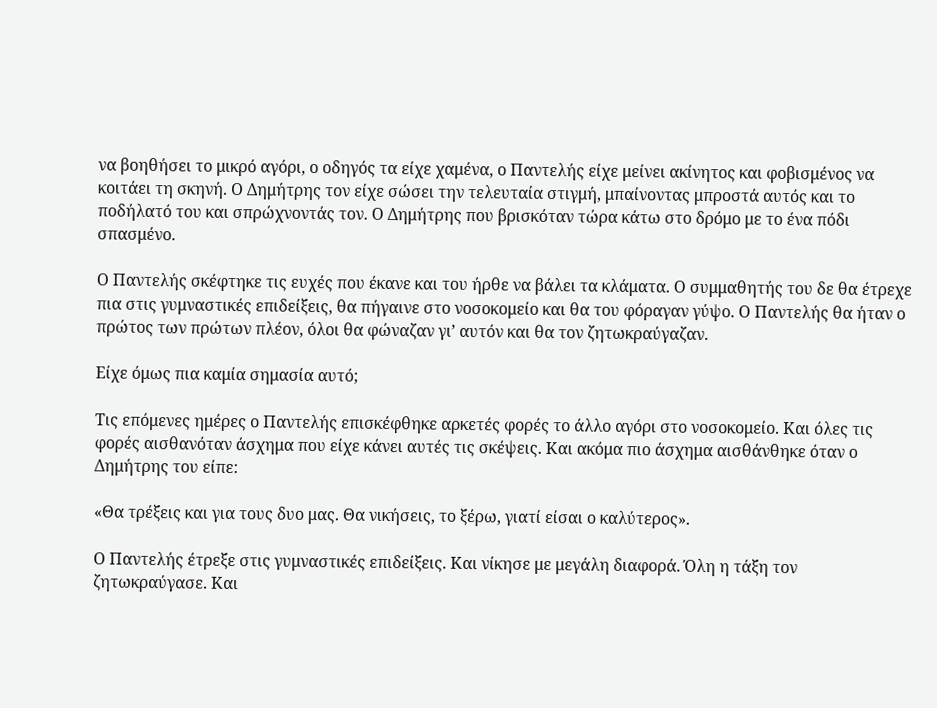να βοηθήσει το μικρό αγόρι, ο οδηγός τα είχε χαμένα, ο Παντελής είχε μείνει ακίνητος και φοβισμένος να κοιτάει τη σκηνή. Ο Δημήτρης τον είχε σώσει την τελευταία στιγμή, μπαίνοντας μπροστά αυτός και το ποδήλατό του και σπρώχνοντάς τον. Ο Δημήτρης που βρισκόταν τώρα κάτω στο δρόμο με το ένα πόδι σπασμένο.

Ο Παντελής σκέφτηκε τις ευχές που έκανε και του ήρθε να βάλει τα κλάματα. Ο συμμαθητής του δε θα έτρεχε πια στις γυμναστικές επιδείξεις, θα πήγαινε στο νοσοκομείο και θα του φόραγαν γύψο. Ο Παντελής θα ήταν ο πρώτος των πρώτων πλέον, όλοι θα φώναζαν γι’ αυτόν και θα τον ζητωκραύγαζαν.

Είχε όμως πια καμία σημασία αυτό;

Τις επόμενες ημέρες ο Παντελής επισκέφθηκε αρκετές φορές το άλλο αγόρι στο νοσοκομείο. Και όλες τις φορές αισθανόταν άσχημα που είχε κάνει αυτές τις σκέψεις. Και ακόμα πιο άσχημα αισθάνθηκε όταν ο Δημήτρης του είπε:

«Θα τρέξεις και για τους δυο μας. Θα νικήσεις, το ξέρω, γιατί είσαι ο καλύτερος».

Ο Παντελής έτρεξε στις γυμναστικές επιδείξεις. Και νίκησε με μεγάλη διαφορά. Όλη η τάξη τον ζητωκραύγασε. Και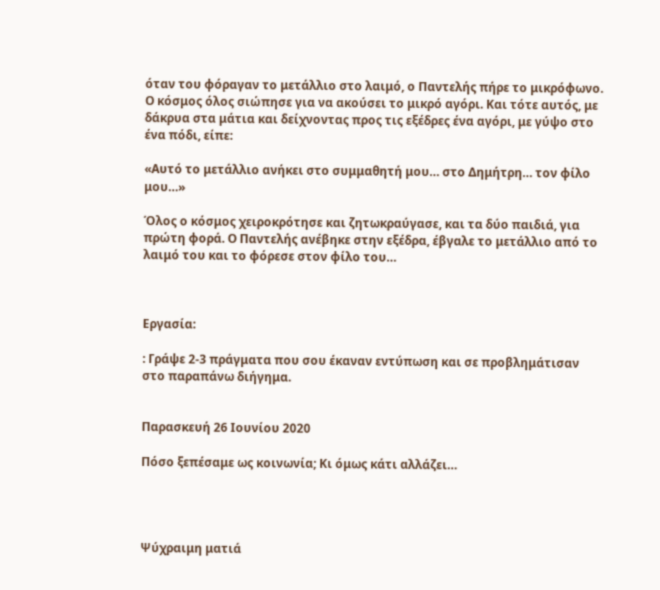όταν του φόραγαν το μετάλλιο στο λαιμό, ο Παντελής πήρε το μικρόφωνο. Ο κόσμος όλος σιώπησε για να ακούσει το μικρό αγόρι. Και τότε αυτός, με δάκρυα στα μάτια και δείχνοντας προς τις εξέδρες ένα αγόρι, με γύψο στο ένα πόδι, είπε:

«Αυτό το μετάλλιο ανήκει στο συμμαθητή μου… στο Δημήτρη… τον φίλο μου…»

Όλος ο κόσμος χειροκρότησε και ζητωκραύγασε, και τα δύο παιδιά, για πρώτη φορά. Ο Παντελής ανέβηκε στην εξέδρα, έβγαλε το μετάλλιο από το λαιμό του και το φόρεσε στον φίλο του…



Εργασία:

: Γράψε 2-3 πράγματα που σου έκαναν εντύπωση και σε προβλημάτισαν στο παραπάνω διήγημα.


Παρασκευή 26 Ιουνίου 2020

Πόσο ξεπέσαμε ως κοινωνία; Κι όμως κάτι αλλάζει…




Ψύχραιμη ματιά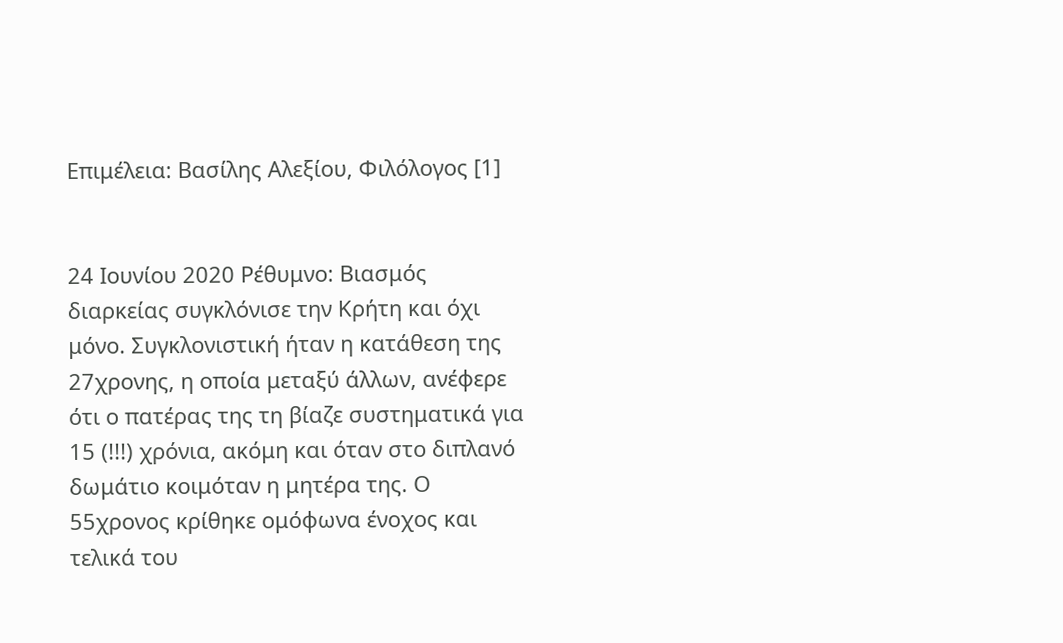Επιμέλεια: Βασίλης Αλεξίου, Φιλόλογος [1]


24 Ιουνίου 2020 Ρέθυμνο: Βιασμός διαρκείας συγκλόνισε την Κρήτη και όχι μόνο. Συγκλονιστική ήταν η κατάθεση της 27χρονης, η οποία μεταξύ άλλων, ανέφερε ότι ο πατέρας της τη βίαζε συστηματικά για 15 (!!!) χρόνια, ακόμη και όταν στο διπλανό δωμάτιο κοιμόταν η μητέρα της. Ο 55χρονος κρίθηκε ομόφωνα ένοχος και τελικά του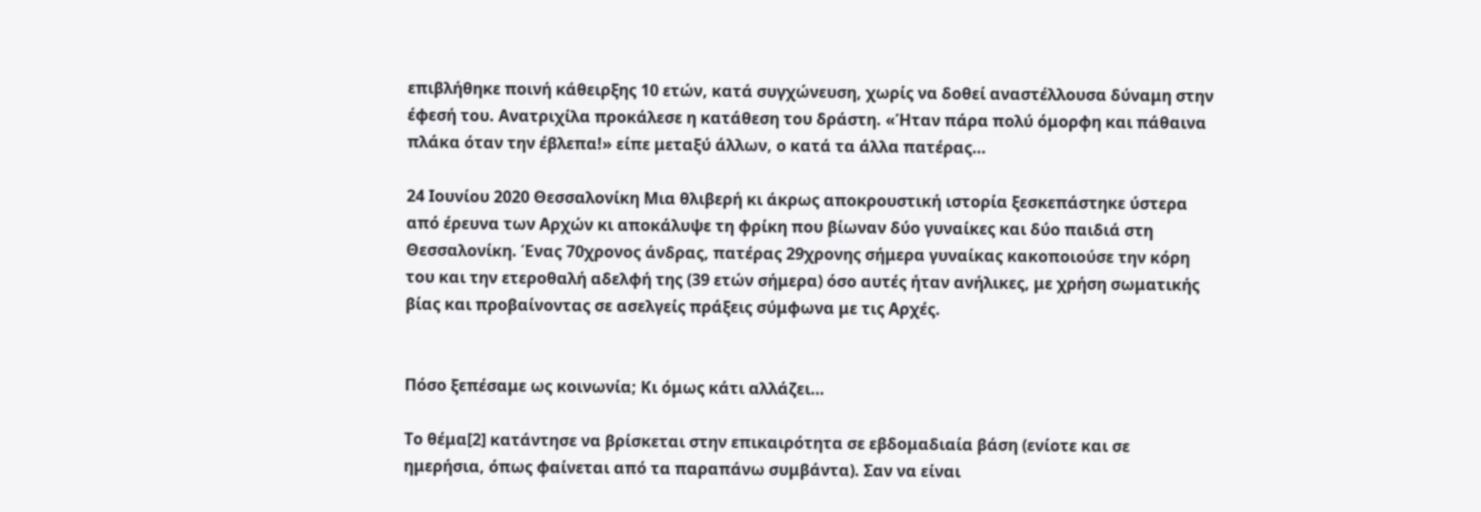επιβλήθηκε ποινή κάθειρξης 10 ετών, κατά συγχώνευση, χωρίς να δοθεί αναστέλλουσα δύναμη στην έφεσή του. Ανατριχίλα προκάλεσε η κατάθεση του δράστη. «Ήταν πάρα πολύ όμορφη και πάθαινα πλάκα όταν την έβλεπα!» είπε μεταξύ άλλων, ο κατά τα άλλα πατέρας…

24 Ιουνίου 2020 Θεσσαλονίκη Μια θλιβερή κι άκρως αποκρουστική ιστορία ξεσκεπάστηκε ύστερα από έρευνα των Αρχών κι αποκάλυψε τη φρίκη που βίωναν δύο γυναίκες και δύο παιδιά στη Θεσσαλονίκη. Ένας 70χρονος άνδρας, πατέρας 29χρονης σήμερα γυναίκας κακοποιούσε την κόρη του και την ετεροθαλή αδελφή της (39 ετών σήμερα) όσο αυτές ήταν ανήλικες, με χρήση σωματικής βίας και προβαίνοντας σε ασελγείς πράξεις σύμφωνα με τις Αρχές.


Πόσο ξεπέσαμε ως κοινωνία; Κι όμως κάτι αλλάζει…

Το θέμα[2] κατάντησε να βρίσκεται στην επικαιρότητα σε εβδομαδιαία βάση (ενίοτε και σε ημερήσια, όπως φαίνεται από τα παραπάνω συμβάντα). Σαν να είναι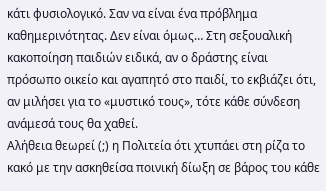κάτι φυσιολογικό. Σαν να είναι ένα πρόβλημα καθημερινότητας. Δεν είναι όμως… Στη σεξουαλική κακοποίηση παιδιών ειδικά, αν ο δράστης είναι πρόσωπο οικείο και αγαπητό στο παιδί, το εκβιάζει ότι, αν μιλήσει για το «μυστικό τους», τότε κάθε σύνδεση ανάμεσά τους θα χαθεί.
Αλήθεια θεωρεί (;) η Πολιτεία ότι χτυπάει στη ρίζα το κακό με την ασκηθείσα ποινική δίωξη σε βάρος του κάθε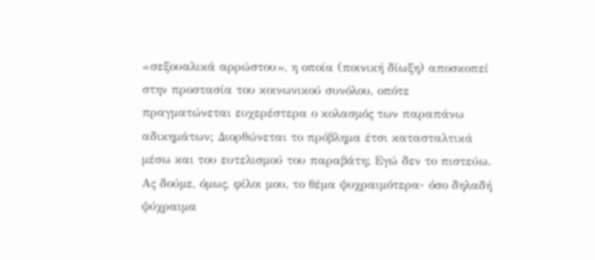«σεξουαλικά αρρώστου», η οποία (ποινική δίωξη) αποσκοπεί στην προστασία του κοινωνικού συνόλου, οπότε πραγματώνεται ευχερέστερα ο κολασμός των παραπάνω αδικημάτων; Διορθώνεται το πρόβλημα έτσι κατασταλτικά μέσω και του ευτελισμού του παραβάτη; Εγώ δεν το πιστεύω.
Ας δούμε, όμως, φίλοι μου, το θέμα ψυχραιμότερα- όσο δηλαδή ψύχραιμα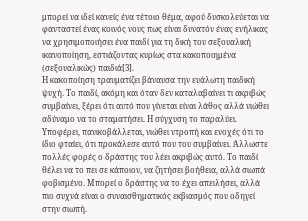μπορεί να ιδεί κανείς ένα τέτοιο θέμα, αφού δυσκολεύεται να φανταστεί ένας κοινός νους πως είναι δυνατόν ένας ενήλικας να χρησιμοποιήσει ένα παιδί για τη δική του σεξουαλική ικανοποίηση, εστιάζοντας κυρίως στα κακοποιημένα (σεξουαλικώς) παιδιά[3].
Η κακοποίηση τραυματίζει βάναυσα την ευάλωτη παιδική ψυχή. Το παιδί, ακόμη και όταν δεν καταλαβαίνει τι ακριβώς συμβαίνει, ξέρει ότι αυτό που γίνεται είναι λάθος αλλά νιώθει αδύναμο να το σταματήσει. Η σύγχυση το παραλύει. Υποφέρει, πανικοβάλλεται, νιώθει ντροπή και ενοχές ότι το ίδιο φταίει, ότι προκάλεσε αυτό που του συμβαίνει. Άλλωστε πολλές φορές ο δράστης του λέει ακριβώς αυτό. Το παιδί θέλει να το πει σε κάποιον, να ζητήσει βοήθεια, αλλά σιωπά φοβισμένο. Μπορεί ο δράστης να το έχει απειλήσει, αλλά πιο συχνά είναι ο συναισθηματικός εκβιασμός που οδηγεί στην σιωπή.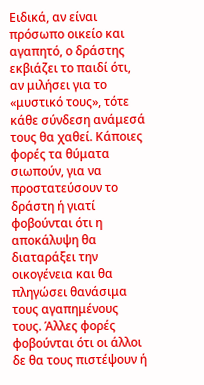Ειδικά, αν είναι πρόσωπο οικείο και αγαπητό, ο δράστης εκβιάζει το παιδί ότι, αν μιλήσει για το «μυστικό τους», τότε κάθε σύνδεση ανάμεσά τους θα χαθεί. Κάποιες φορές τα θύματα σιωπούν, για να προστατεύσουν το δράστη ή γιατί φοβούνται ότι η αποκάλυψη θα διαταράξει την οικογένεια και θα πληγώσει θανάσιμα τους αγαπημένους τους. Άλλες φορές φοβούνται ότι οι άλλοι δε θα τους πιστέψουν ή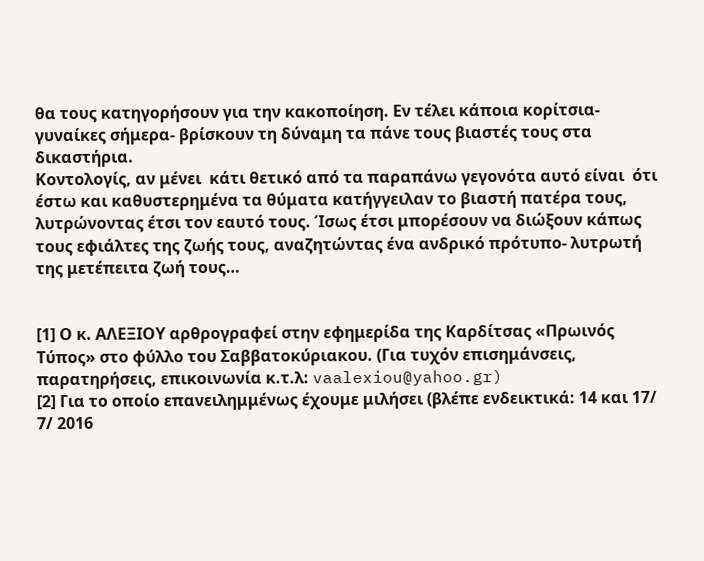θα τους κατηγορήσουν για την κακοποίηση. Εν τέλει κάποια κορίτσια- γυναίκες σήμερα- βρίσκουν τη δύναμη τα πάνε τους βιαστές τους στα δικαστήρια.
Κοντολογίς, αν μένει  κάτι θετικό από τα παραπάνω γεγονότα αυτό είναι  ότι έστω και καθυστερημένα τα θύματα κατήγγειλαν το βιαστή πατέρα τους, λυτρώνοντας έτσι τον εαυτό τους. Ίσως έτσι μπορέσουν να διώξουν κάπως τους εφιάλτες της ζωής τους, αναζητώντας ένα ανδρικό πρότυπο- λυτρωτή της μετέπειτα ζωή τους…


[1] Ο κ. ΑΛΕΞΙΟΥ αρθρογραφεί στην εφημερίδα της Καρδίτσας «Πρωινός Τύπος» στο φύλλο του Σαββατοκύριακου. (Για τυχόν επισημάνσεις, παρατηρήσεις, επικοινωνία κ.τ.λ: vaalexiou@yahoo.gr)
[2] Για το οποίο επανειλημμένως έχουμε μιλήσει (βλέπε ενδεικτικά: 14 και 17/ 7/ 2016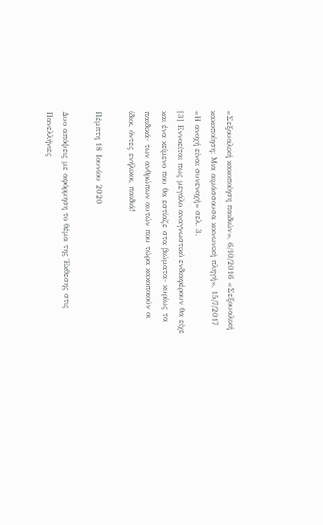«Σεξουαλική κακοποίηση παιδιών», 6/10/2016 «Σεξουαλική κακοποίηση: Μια αιμάσσουσα κοινωνική πληγή», 15/7/2017 «Η ανοχή είναι συνενοχή» σελ. 3.
[3] Εννοείται πως μεγάλο αναγνωστικό ενδιαφέρουν θα είχε και ένα κείμενο που θα εστίαζε στα βιώματα- κυρίως τα παιδικά- των ανθρώπων αυτών που τώρα κακοποιούν οι ίδιοι, όντες ενήλικοι, παιδιά!

Πέμπτη 18 Ιουνίου 2020

Δυο απόψεις με αφόρμηση το θέμα της Έκθεσης στις Πανελλήνιες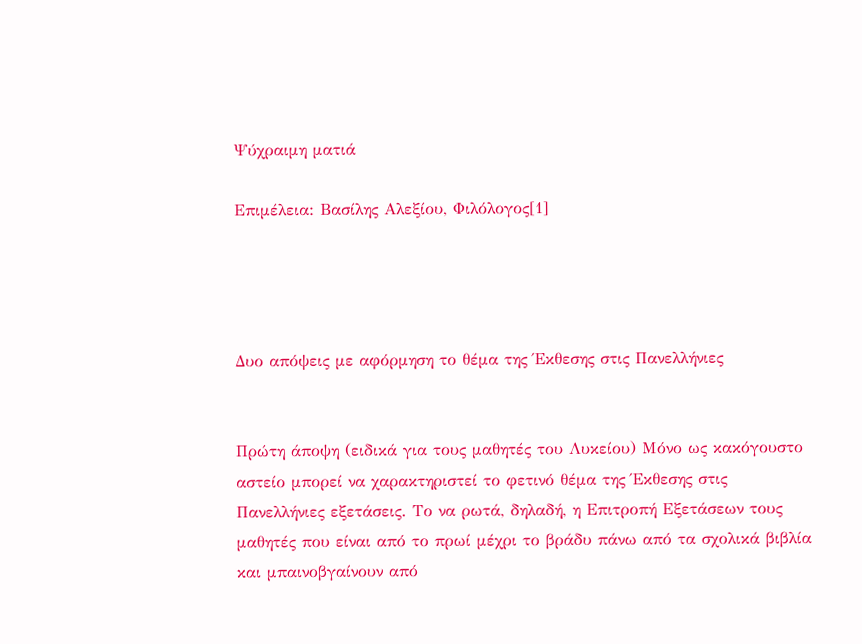Ψύχραιμη ματιά

Επιμέλεια: Βασίλης Αλεξίου, Φιλόλογος[1]




Δυο απόψεις με αφόρμηση το θέμα της Έκθεσης στις Πανελλήνιες


Πρώτη άποψη (ειδικά για τους μαθητές του Λυκείου) Μόνο ως κακόγουστο αστείο μπορεί να χαρακτηριστεί το φετινό θέμα της Έκθεσης στις Πανελλήνιες εξετάσεις. Το να ρωτά, δηλαδή, η Επιτροπή Εξετάσεων τους μαθητές που είναι από το πρωί μέχρι το βράδυ πάνω από τα σχολικά βιβλία και μπαινοβγαίνουν από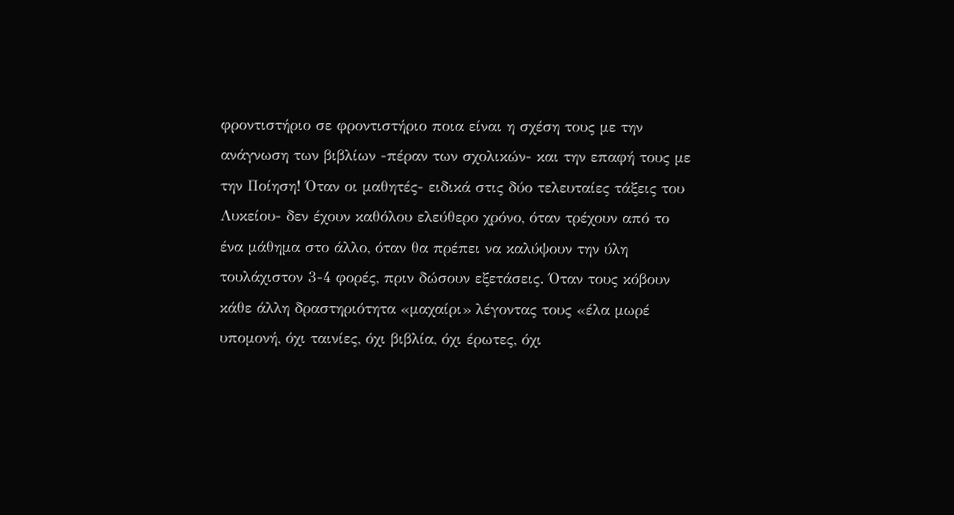φροντιστήριο σε φροντιστήριο ποια είναι η σχέση τους με την ανάγνωση των βιβλίων -πέραν των σχολικών- και την επαφή τους με την Ποίηση! Όταν οι μαθητές- ειδικά στις δύο τελευταίες τάξεις του Λυκείου- δεν έχουν καθόλου ελεύθερο χρόνο, όταν τρέχουν από το ένα μάθημα στο άλλο, όταν θα πρέπει να καλύψουν την ύλη τουλάχιστον 3-4 φορές, πριν δώσουν εξετάσεις. Όταν τους κόβουν κάθε άλλη δραστηριότητα «μαχαίρι» λέγοντας τους «έλα μωρέ υπομονή, όχι ταινίες, όχι βιβλία, όχι έρωτες, όχι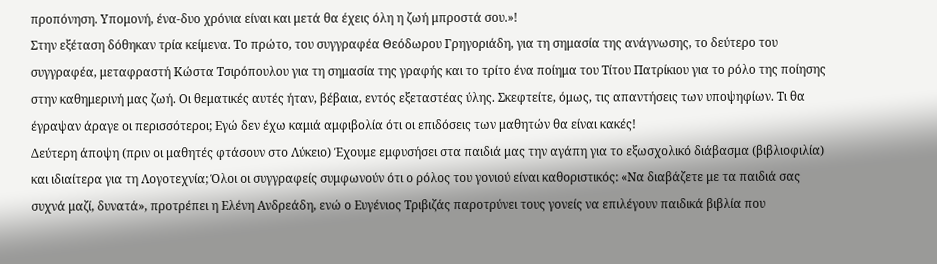προπόνηση. Υπομονή, ένα-δυο χρόνια είναι και μετά θα έχεις όλη η ζωή μπροστά σου.»!
Στην εξέταση δόθηκαν τρία κείμενα. Το πρώτο, του συγγραφέα Θεόδωρου Γρηγοριάδη, για τη σημασία της ανάγνωσης, το δεύτερο του συγγραφέα, μεταφραστή Κώστα Τσιρόπουλου για τη σημασία της γραφής και το τρίτο ένα ποίημα του Τίτου Πατρίκιου για το ρόλο της ποίησης στην καθημερινή μας ζωή. Οι θεματικές αυτές ήταν, βέβαια, εντός εξεταστέας ύλης. Σκεφτείτε, όμως, τις απαντήσεις των υποψηφίων. Τι θα έγραψαν άραγε οι περισσότεροι; Εγώ δεν έχω καμιά αμφιβολία ότι οι επιδόσεις των μαθητών θα είναι κακές!
Δεύτερη άποψη (πριν οι μαθητές φτάσουν στο Λύκειο) Έχουμε εμφυσήσει στα παιδιά μας την αγάπη για το εξωσχολικό διάβασμα (βιβλιοφιλία) και ιδιαίτερα για τη Λογοτεχνία; Όλοι οι συγγραφείς συμφωνούν ότι ο ρόλος του γονιού είναι καθοριστικός: «Να διαβάζετε με τα παιδιά σας συχνά μαζί, δυνατά», προτρέπει η Ελένη Ανδρεάδη, ενώ ο Ευγένιος Τριβιζάς παροτρύνει τους γονείς να επιλέγουν παιδικά βιβλία που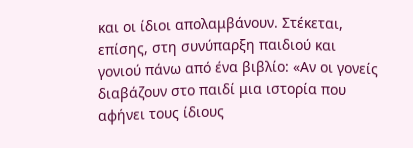και οι ίδιοι απολαμβάνουν. Στέκεται, επίσης, στη συνύπαρξη παιδιού και γονιού πάνω από ένα βιβλίο: «Αν οι γονείς διαβάζουν στο παιδί μια ιστορία που αφήνει τους ίδιους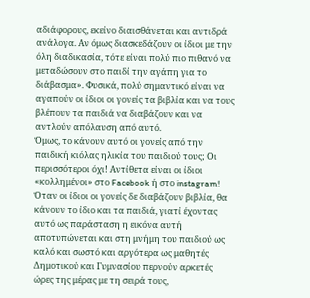αδιάφορους, εκείνο διαισθάνεται και αντιδρά ανάλογα. Αν όμως διασκεδάζουν οι ίδιοι με την όλη διαδικασία, τότε είναι πολύ πιο πιθανό να μεταδώσουν στο παιδί την αγάπη για το διάβασμα». Φυσικά, πολύ σημαντικό είναι να αγαπούν οι ίδιοι οι γονείς τα βιβλία και να τους βλέπουν τα παιδιά να διαβάζουν και να αντλούν απόλαυση από αυτό.
Όμως, το κάνουν αυτό οι γονείς από την παιδική κιόλας ηλικία του παιδιού τους; Οι περισσότεροι όχι! Αντίθετα είναι οι ίδιοι «κολλημένοι» στο Facebook ή στο instagram! Όταν οι ίδιοι οι γονείς δε διαβάζουν βιβλία, θα κάνουν το ίδιο και τα παιδιά, γιατί έχοντας αυτό ως παράσταση η εικόνα αυτή αποτυπώνεται και στη μνήμη του παιδιού ως καλό και σωστό και αργότερα ως μαθητές Δημοτικού και Γυμνασίου περνούν αρκετές ώρες της μέρας με τη σειρά τους,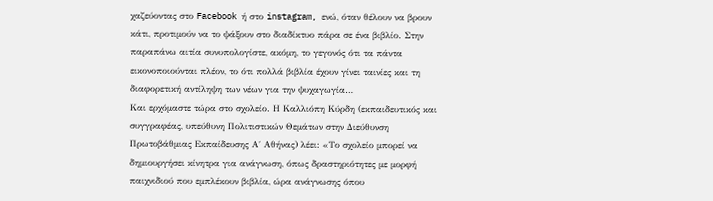χαζεύοντας στο Facebook ή στο instagram, ενώ, όταν θέλουν να βρουν κάτι, προτιμούν να το ψάξουν στο διαδίκτυο πάρα σε ένα βιβλίο. Στην παραπάνω αιτία συνυπολογίστε, ακόμη, το γεγονός ότι τα πάντα εικονοποιούνται πλέον, το ότι πολλά βιβλία έχουν γίνει ταινίες και τη διαφορετική αντίληψη των νέων για την ψυχαγωγία…
Και ερχόμαστε τώρα στο σχολείο. Η Καλλιόπη Κύρδη (εκπαιδευτικός και συγγραφέας, υπεύθυνη Πολιτιστικών Θεμάτων στην Διεύθυνση Πρωτοβάθμιας Εκπαίδευσης Α΄ Αθήνας) λέει: «Το σχολείο μπορεί να δημιουργήσει κίνητρα για ανάγνωση, όπως δραστηριότητες με μορφή παιχνιδιού που εμπλέκουν βιβλία, ώρα ανάγνωσης όπου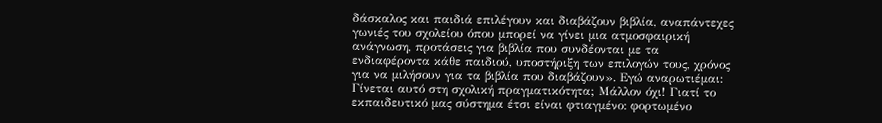δάσκαλος και παιδιά επιλέγουν και διαβάζουν βιβλία, αναπάντεχες γωνιές του σχολείου όπου μπορεί να γίνει μια ατμοσφαιρική ανάγνωση, προτάσεις για βιβλία που συνδέονται με τα ενδιαφέροντα κάθε παιδιού, υποστήριξη των επιλογών τους, χρόνος για να μιλήσουν για τα βιβλία που διαβάζουν». Εγώ αναρωτιέμαι: Γίνεται αυτό στη σχολική πραγματικότητα; Μάλλον όχι! Γιατί το εκπαιδευτικό μας σύστημα έτσι είναι φτιαγμένο: φορτωμένο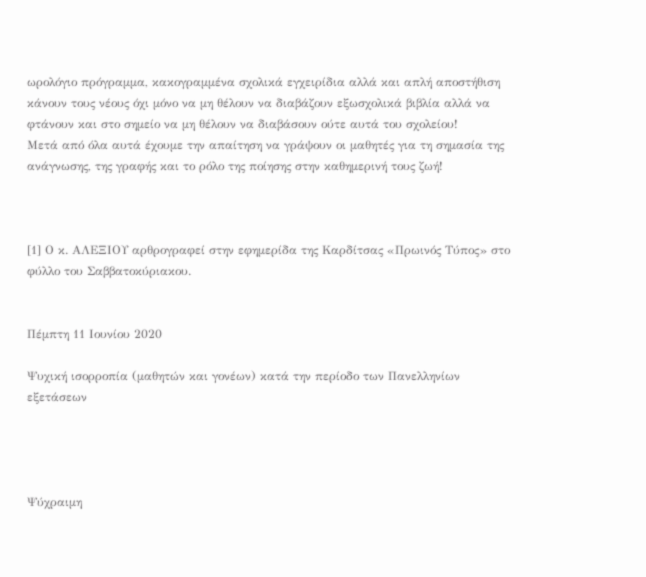ωρολόγιο πρόγραμμα, κακογραμμένα σχολικά εγχειρίδια αλλά και απλή αποστήθιση κάνουν τους νέους όχι μόνο να μη θέλουν να διαβάζουν εξωσχολικά βιβλία αλλά να φτάνουν και στο σημείο να μη θέλουν να διαβάσουν ούτε αυτά του σχολείου!
Μετά από όλα αυτά έχουμε την απαίτηση να γράψουν οι μαθητές για τη σημασία της ανάγνωσης, της γραφής και το ρόλο της ποίησης στην καθημερινή τους ζωή!



[1] Ο κ. ΑΛΕΞΙΟΥ αρθρογραφεί στην εφημερίδα της Καρδίτσας «Πρωινός Τύπος» στο φύλλο του Σαββατοκύριακου.


Πέμπτη 11 Ιουνίου 2020

Ψυχική ισορροπία (μαθητών και γονέων) κατά την περίοδο των Πανελληνίων εξετάσεων




Ψύχραιμη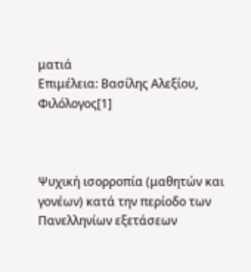ματιά
Επιμέλεια: Βασίλης Αλεξίου, Φιλόλογος[1]



Ψυχική ισορροπία (μαθητών και γονέων) κατά την περίοδο των Πανελληνίων εξετάσεων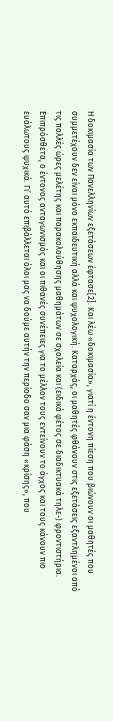Η δοκιμασία των Πανελληνίων εξετάσεων έφτασε[2]. Και λέω «δοκιμασία», γιατί η έντονη πίεση που βιώνουν οι μαθητές που συμμετέχουν δεν είναι μόνο εκπαιδευτική αλλά και ψυχολογική. Καταρχάς, οι μαθητές φθάνουν στις εξετάσεις εξαντλημένοι από τις πολλές ώρες μελέτης και παρακολούθησης μαθημάτων σε σχολεία και (ειδικά φέτος σε διαδικτυακά τηλε-) φροντιστήρια. Επιπρόσθετα, ο έντονος ανταγωνισμός και οι πιθανές συνέπειες για το μέλλον τους εντείνουν το άγχος και τους κάνουν πιο ευάλωτους ψυχικά. Γι’ αυτό επιβάλλεται όλοι μας να δούμε αυτήν την περίοδο σαν μια φάση «κρίσης», που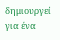δημιουργεί για ένα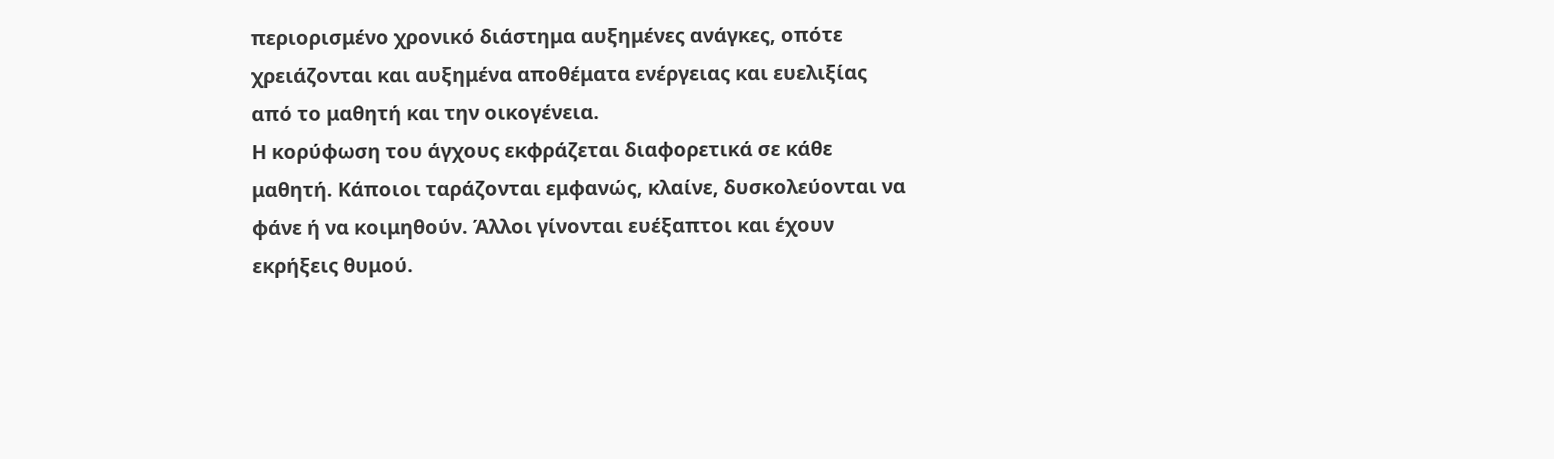περιορισμένο χρονικό διάστημα αυξημένες ανάγκες, οπότε χρειάζονται και αυξημένα αποθέματα ενέργειας και ευελιξίας από το μαθητή και την οικογένεια.
Η κορύφωση του άγχους εκφράζεται διαφορετικά σε κάθε μαθητή. Κάποιοι ταράζονται εμφανώς, κλαίνε, δυσκολεύονται να φάνε ή να κοιμηθούν. Άλλοι γίνονται ευέξαπτοι και έχουν εκρήξεις θυμού.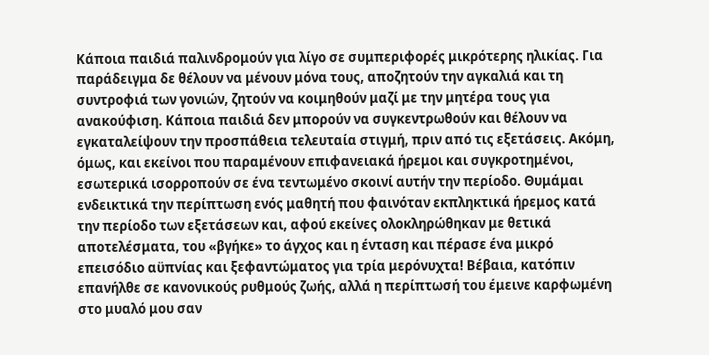Κάποια παιδιά παλινδρομούν για λίγο σε συμπεριφορές μικρότερης ηλικίας. Για παράδειγμα δε θέλουν να μένουν μόνα τους, αποζητούν την αγκαλιά και τη συντροφιά των γονιών, ζητούν να κοιμηθούν μαζί με την μητέρα τους για ανακούφιση. Κάποια παιδιά δεν μπορούν να συγκεντρωθούν και θέλουν να εγκαταλείψουν την προσπάθεια τελευταία στιγμή, πριν από τις εξετάσεις. Ακόμη, όμως, και εκείνοι που παραμένουν επιφανειακά ήρεμοι και συγκροτημένοι, εσωτερικά ισορροπούν σε ένα τεντωμένο σκοινί αυτήν την περίοδο. Θυμάμαι ενδεικτικά την περίπτωση ενός μαθητή που φαινόταν εκπληκτικά ήρεμος κατά την περίοδο των εξετάσεων και, αφού εκείνες ολοκληρώθηκαν με θετικά αποτελέσματα, του «βγήκε» το άγχος και η ένταση και πέρασε ένα μικρό επεισόδιο αϋπνίας και ξεφαντώματος για τρία μερόνυχτα! Βέβαια, κατόπιν επανήλθε σε κανονικούς ρυθμούς ζωής, αλλά η περίπτωσή του έμεινε καρφωμένη στο μυαλό μου σαν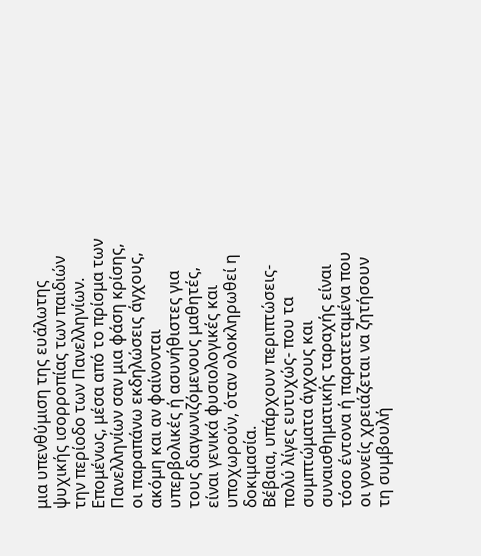μια υπενθύμιση της ευάλωτης ψυχικής ισορροπίας των παιδιών την περίοδο των Πανελληνίων. Επομένως, μέσα από το πρίσμα των Πανελληνίων σαν μια φάση κρίσης, οι παραπάνω εκδηλώσεις άγχους, ακόμη και αν φαίνονται υπερβολικές ή ασυνήθιστες για τους διαγωνιζόμενους μαθητές, είναι γενικά φυσιολογικές και υποχωρούν, όταν ολοκληρωθεί η δοκιμασία.
Βέβαια, υπάρχουν περιπτώσεις- πολύ λίγες ευτυχώς- που τα συμπτώματα άγχους και συναισθηματικής ταραχής είναι τόσο έντονα ή παρατεταμένα που οι γονείς χρειάζεται να ζητήσουν τη συμβουλή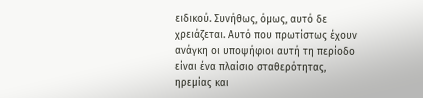ειδικού. Συνήθως, όμως, αυτό δε χρειάζεται. Αυτό που πρωτίστως έχουν ανάγκη οι υποψήφιοι αυτή τη περίοδο είναι ένα πλαίσιο σταθερότητας, ηρεμίας και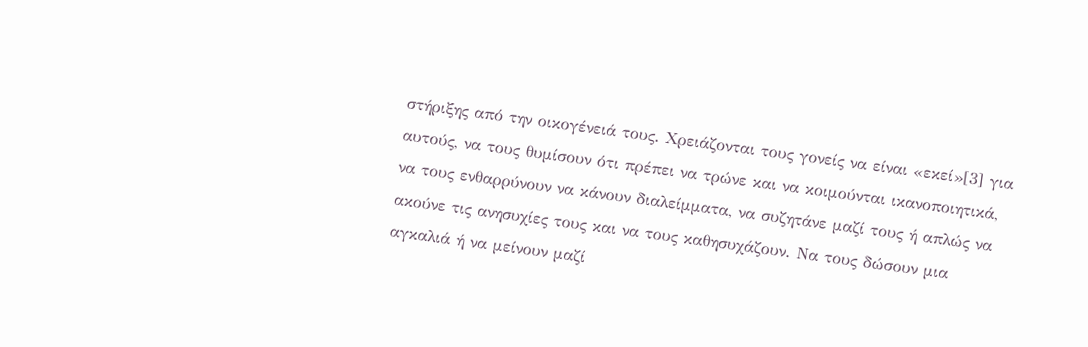στήριξης από την οικογένειά τους. Χρειάζονται τους γονείς να είναι «εκεί»[3] για αυτούς, να τους θυμίσουν ότι πρέπει να τρώνε και να κοιμούνται ικανοποιητικά, να τους ενθαρρύνουν να κάνουν διαλείμματα, να συζητάνε μαζί τους ή απλώς να ακούνε τις ανησυχίες τους και να τους καθησυχάζουν. Να τους δώσουν μια αγκαλιά ή να μείνουν μαζί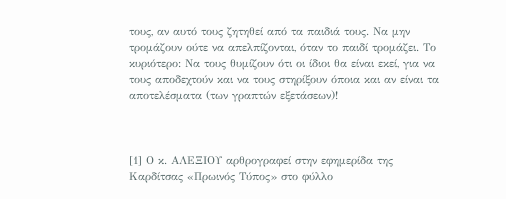τους, αν αυτό τους ζητηθεί από τα παιδιά τους. Να μην τρομάζουν ούτε να απελπίζονται, όταν το παιδί τρομάζει. Το κυριότερο: Να τους θυμίζουν ότι οι ίδιοι θα είναι εκεί, για να τους αποδεχτούν και να τους στηρίξουν όποια και αν είναι τα αποτελέσματα (των γραπτών εξετάσεων)!



[1] Ο κ. ΑΛΕΞΙΟΥ αρθρογραφεί στην εφημερίδα της Καρδίτσας «Πρωινός Τύπος» στο φύλλο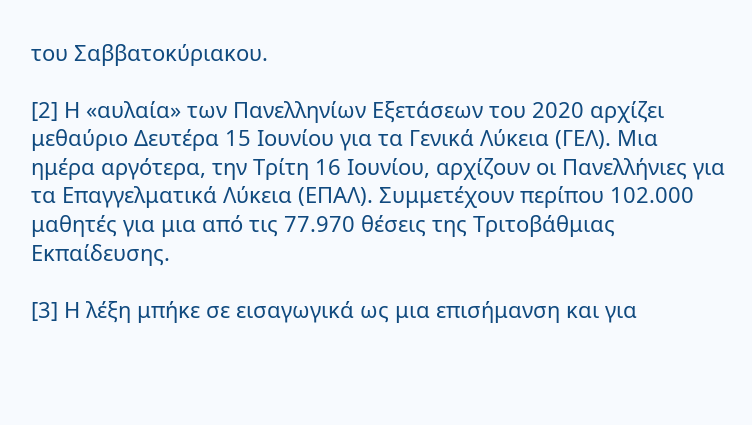του Σαββατοκύριακου.

[2] Η «αυλαία» των Πανελληνίων Εξετάσεων του 2020 αρχίζει μεθαύριο Δευτέρα 15 Ιουνίου για τα Γενικά Λύκεια (ΓΕΛ). Μια ημέρα αργότερα, την Τρίτη 16 Ιουνίου, αρχίζουν οι Πανελλήνιες για τα Επαγγελματικά Λύκεια (ΕΠΑΛ). Συμμετέχουν περίπου 102.000 μαθητές για μια από τις 77.970 θέσεις της Τριτοβάθμιας Εκπαίδευσης.

[3] Η λέξη μπήκε σε εισαγωγικά ως μια επισήμανση και για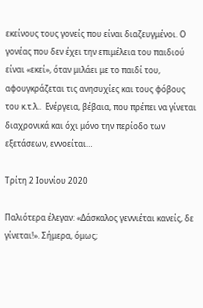εκείνους τους γονείς που είναι διαζευγμένοι. Ο γονέας που δεν έχει την επιμέλεια του παιδιού είναι «εκεί», όταν μιλάει με το παιδί του, αφουγκράζεται τις ανησυχίες και τους φόβους του κ.τ.λ..  Ενέργεια, βέβαια, που πρέπει να γίνεται διαχρονικά και όχι μόνο την περίοδο των εξετάσεων, εννοείται…

Τρίτη 2 Ιουνίου 2020

Παλιότερα έλεγαν: «Δάσκαλος γεννιέται κανείς, δε γίνεται!». Σήμερα, όμως;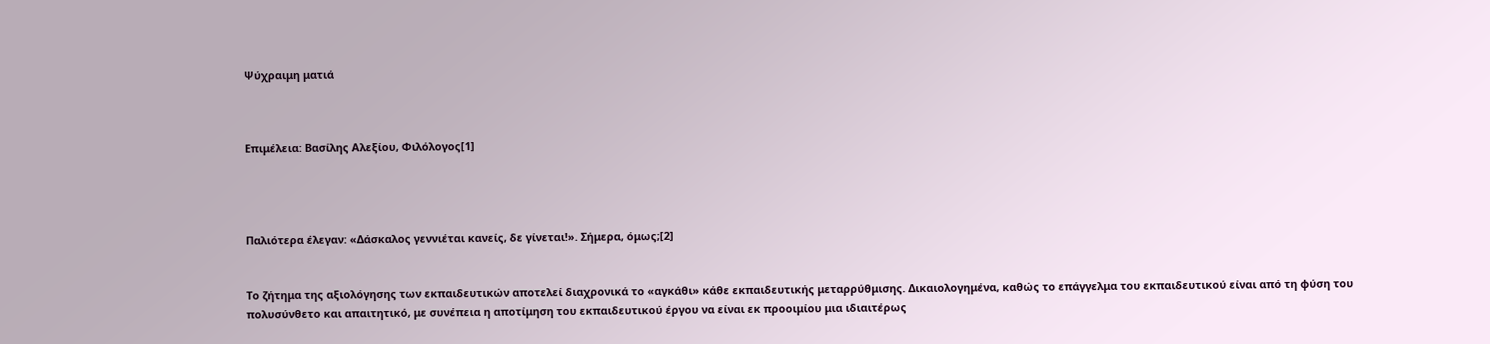Ψύχραιμη ματιά



Επιμέλεια: Βασίλης Αλεξίου, Φιλόλογος[1]




Παλιότερα έλεγαν: «Δάσκαλος γεννιέται κανείς, δε γίνεται!». Σήμερα, όμως;[2]


Το ζήτημα της αξιολόγησης των εκπαιδευτικών αποτελεί διαχρονικά το «αγκάθι» κάθε εκπαιδευτικής μεταρρύθμισης. Δικαιολογημένα, καθώς το επάγγελμα του εκπαιδευτικού είναι από τη φύση του πολυσύνθετο και απαιτητικό, με συνέπεια η αποτίμηση του εκπαιδευτικού έργου να είναι εκ προοιμίου μια ιδιαιτέρως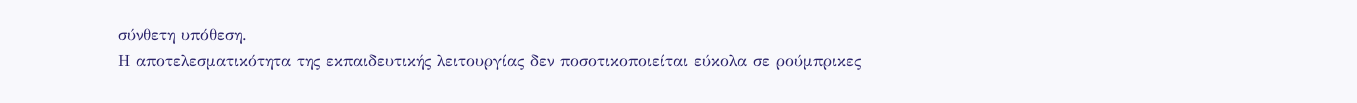σύνθετη υπόθεση.
Η αποτελεσματικότητα της εκπαιδευτικής λειτουργίας δεν ποσοτικοποιείται εύκολα σε ρούμπρικες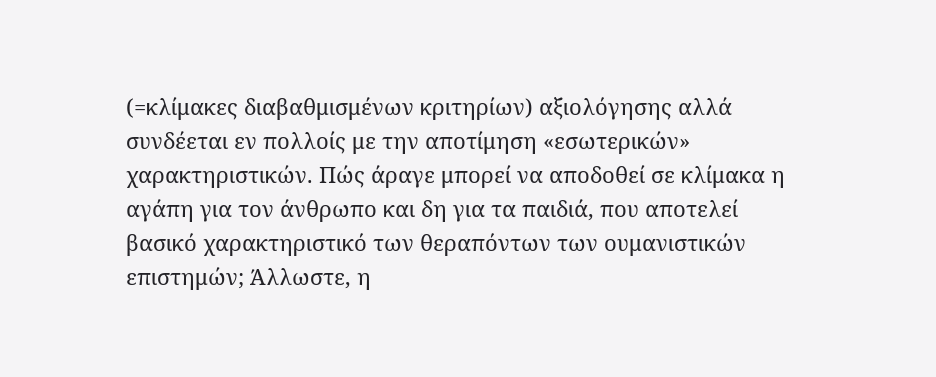(=κλίμακες διαβαθμισμένων κριτηρίων) αξιολόγησης αλλά συνδέεται εν πολλοίς με την αποτίμηση «εσωτερικών» χαρακτηριστικών. Πώς άραγε μπορεί να αποδοθεί σε κλίμακα η αγάπη για τον άνθρωπο και δη για τα παιδιά, που αποτελεί βασικό χαρακτηριστικό των θεραπόντων των ουμανιστικών επιστημών; Άλλωστε, η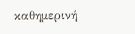καθημερινή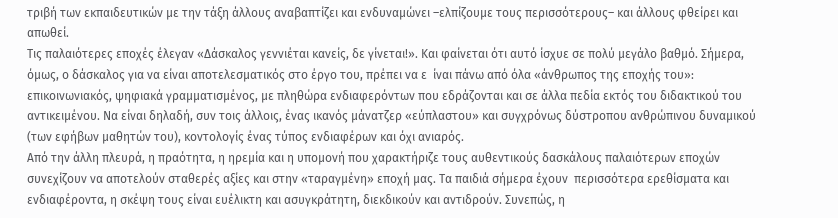τριβή των εκπαιδευτικών με την τάξη άλλους αναβαπτίζει και ενδυναμώνει –ελπίζουμε τους περισσότερους– και άλλους φθείρει και απωθεί.
Τις παλαιότερες εποχές έλεγαν «Δάσκαλος γεννιέται κανείς, δε γίνεται!». Και φαίνεται ότι αυτό ίσχυε σε πολύ μεγάλο βαθμό. Σήμερα, όμως, ο δάσκαλος για να είναι αποτελεσματικός στο έργο του, πρέπει να ε  ίναι πάνω από όλα «άνθρωπος της εποχής του»: επικοινωνιακός, ψηφιακά γραμματισμένος, με πληθώρα ενδιαφερόντων που εδράζονται και σε άλλα πεδία εκτός του διδακτικού του αντικειμένου. Να είναι δηλαδή, συν τοις άλλοις, ένας ικανός μάνατζερ «εύπλαστου» και συγχρόνως δύστροπου ανθρώπινου δυναμικού (των εφήβων μαθητών του), κοντολογίς ένας τύπος ενδιαφέρων και όχι ανιαρός.
Από την άλλη πλευρά, η πραότητα, η ηρεμία και η υπομονή που χαρακτήριζε τους αυθεντικούς δασκάλους παλαιότερων εποχών συνεχίζουν να αποτελούν σταθερές αξίες και στην «ταραγμένη» εποχή μας. Τα παιδιά σήμερα έχουν  περισσότερα ερεθίσματα και ενδιαφέροντα, η σκέψη τους είναι ευέλικτη και ασυγκράτητη, διεκδικούν και αντιδρούν. Συνεπώς, η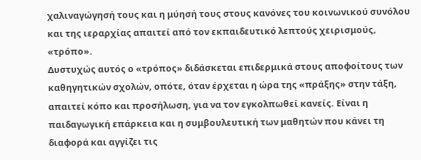χαλιναγώγησή τους και η μύησή τους στους κανόνες του κοινωνικού συνόλου και της ιεραρχίας απαιτεί από τον εκπαιδευτικό λεπτούς χειρισμούς, «τρόπο».
Δυστυχώς αυτός ο «τρόπος» διδάσκεται επιδερμικά στους αποφοίτους των καθηγητικών σχολών, οπότε, όταν έρχεται η ώρα της «πράξης» στην τάξη, απαιτεί κόπο και προσήλωση, για να τον εγκολπωθεί κανείς. Είναι η παιδαγωγική επάρκεια και η συμβουλευτική των μαθητών που κάνει τη διαφορά και αγγίζει τις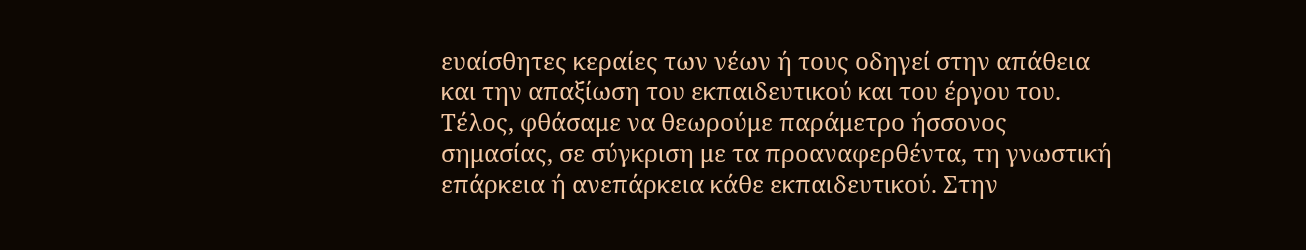ευαίσθητες κεραίες των νέων ή τους οδηγεί στην απάθεια και την απαξίωση του εκπαιδευτικού και του έργου του.
Τέλος, φθάσαμε να θεωρούμε παράμετρο ήσσονος σημασίας, σε σύγκριση με τα προαναφερθέντα, τη γνωστική επάρκεια ή ανεπάρκεια κάθε εκπαιδευτικού. Στην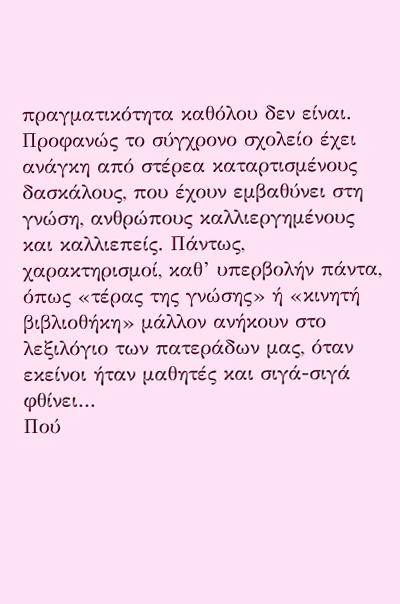πραγματικότητα καθόλου δεν είναι. Προφανώς το σύγχρονο σχολείο έχει ανάγκη από στέρεα καταρτισμένους δασκάλους, που έχουν εμβαθύνει στη γνώση, ανθρώπους καλλιεργημένους και καλλιεπείς. Πάντως, χαρακτηρισμοί, καθ’ υπερβολήν πάντα, όπως «τέρας της γνώσης» ή «κινητή βιβλιοθήκη» μάλλον ανήκουν στο λεξιλόγιο των πατεράδων μας, όταν εκείνοι ήταν μαθητές και σιγά-σιγά φθίνει…
Πού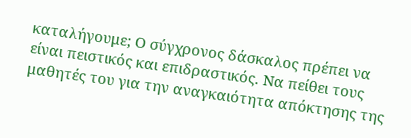καταλήγουμε; Ο σύγχρονος δάσκαλος πρέπει να είναι πειστικός και επιδραστικός. Να πείθει τους μαθητές του για την αναγκαιότητα απόκτησης της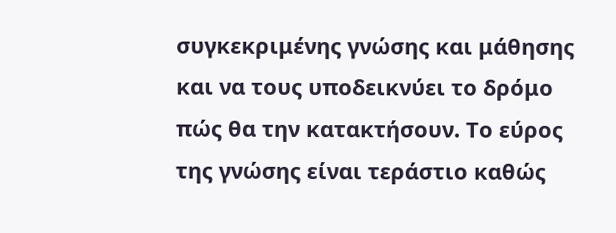συγκεκριμένης γνώσης και μάθησης και να τους υποδεικνύει το δρόμο πώς θα την κατακτήσουν. Το εύρος της γνώσης είναι τεράστιο καθώς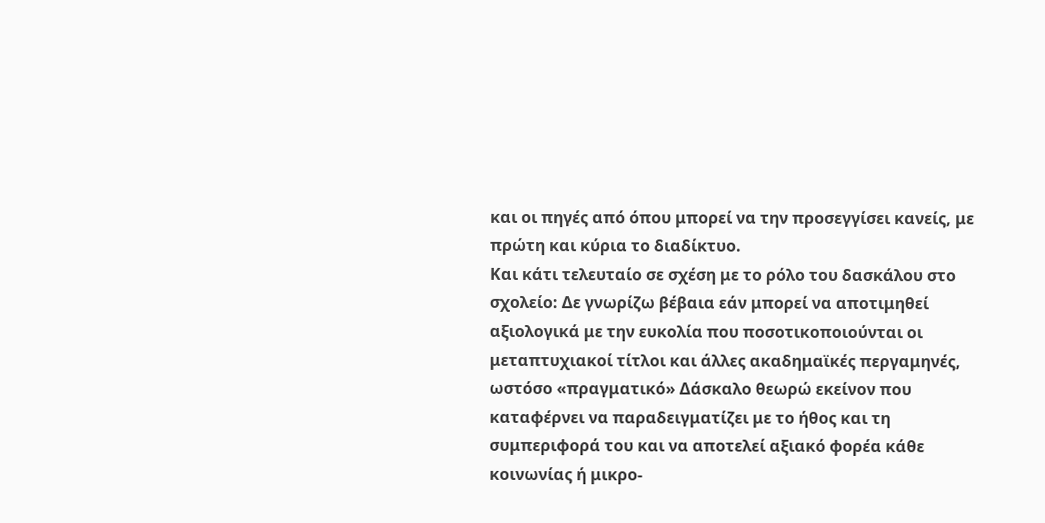και οι πηγές από όπου μπορεί να την προσεγγίσει κανείς, με πρώτη και κύρια το διαδίκτυο.
Και κάτι τελευταίο σε σχέση με το ρόλο του δασκάλου στο σχολείο: Δε γνωρίζω βέβαια εάν μπορεί να αποτιμηθεί αξιολογικά με την ευκολία που ποσοτικοποιούνται οι μεταπτυχιακοί τίτλοι και άλλες ακαδημαϊκές περγαμηνές, ωστόσο «πραγματικό» Δάσκαλο θεωρώ εκείνον που καταφέρνει να παραδειγματίζει με το ήθος και τη συμπεριφορά του και να αποτελεί αξιακό φορέα κάθε κοινωνίας ή μικρο-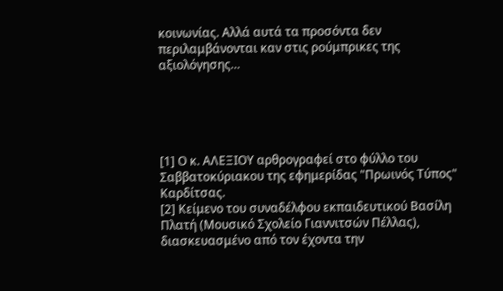κοινωνίας. Αλλά αυτά τα προσόντα δεν περιλαμβάνονται καν στις ρούμπρικες της αξιολόγησης…





[1] Ο κ. ΑΛΕΞΙΟΥ αρθρογραφεί στο φύλλο του Σαββατοκύριακου της εφημερίδας "Πρωινός Τύπος" Καρδίτσας.
[2] Κείμενο του συναδέλφου εκπαιδευτικού Βασίλη Πλατή (Μουσικό Σχολείο Γιαννιτσών Πέλλας), διασκευασμένο από τον έχοντα την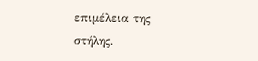επιμέλεια της στήλης.